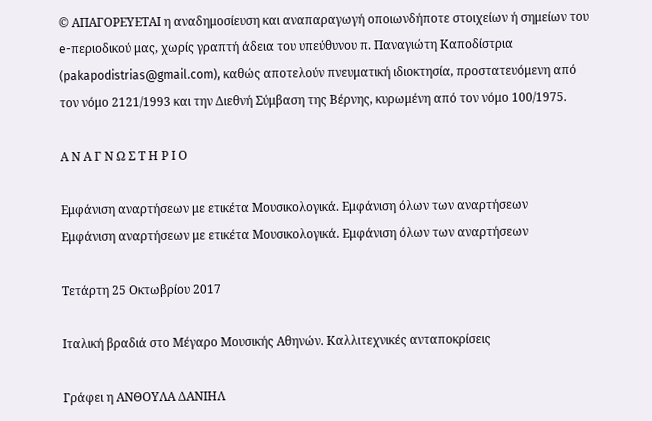© ΑΠΑΓΟΡΕΥΕΤΑΙ η αναδημοσίευση και αναπαραγωγή οποιωνδήποτε στοιχείων ή σημείων του e-περιοδικού μας, χωρίς γραπτή άδεια του υπεύθυνου π. Παναγιώτη Καποδίστρια (pakapodistrias@gmail.com), καθώς αποτελούν πνευματική ιδιοκτησία, προστατευόμενη από τον νόμο 2121/1993 και την Διεθνή Σύμβαση της Βέρνης, κυρωμένη από τον νόμο 100/1975.

Α Ν Α Γ Ν Ω Σ Τ Η Ρ Ι Ο

Εμφάνιση αναρτήσεων με ετικέτα Μουσικολογικά. Εμφάνιση όλων των αναρτήσεων
Εμφάνιση αναρτήσεων με ετικέτα Μουσικολογικά. Εμφάνιση όλων των αναρτήσεων

Τετάρτη 25 Οκτωβρίου 2017

Ιταλική βραδιά στο Μέγαρο Μουσικής Αθηνών. Καλλιτεχνικές ανταποκρίσεις

Γράφει η ΑΝΘΟΥΛΑ ΔΑΝΙΗΛ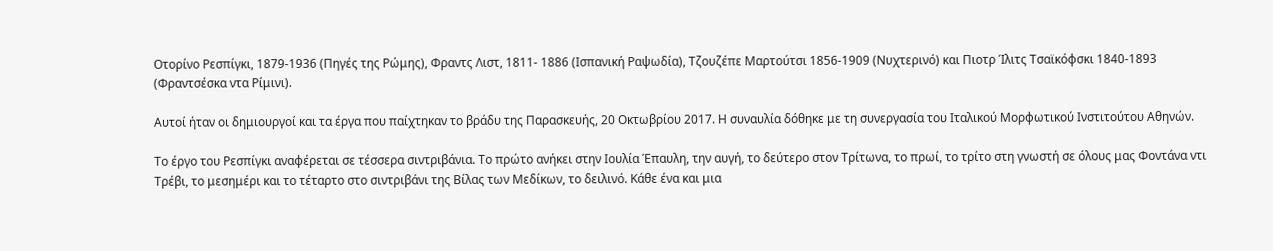Οτορίνο Ρεσπίγκι, 1879-1936 (Πηγές της Ρώμης), Φραντς Λιστ, 1811- 1886 (Ισπανική Ραψωδία), Τζουζέπε Μαρτούτσι 1856-1909 (Νυχτερινό) και Πιοτρ Ίλιτς Τσαϊκόφσκι 1840-1893 (Φραντσέσκα ντα Ρίμινι).

Αυτοί ήταν οι δημιουργοί και τα έργα που παίχτηκαν το βράδυ της Παρασκευής, 20 Οκτωβρίου 2017. Η συναυλία δόθηκε με τη συνεργασία του Ιταλικού Μορφωτικού Ινστιτούτου Αθηνών.

Το έργο του Ρεσπίγκι αναφέρεται σε τέσσερα σιντριβάνια. Το πρώτο ανήκει στην Ιουλία Έπαυλη, την αυγή, το δεύτερο στον Τρίτωνα, το πρωί, το τρίτο στη γνωστή σε όλους μας Φοντάνα ντι Τρέβι, το μεσημέρι και το τέταρτο στο σιντριβάνι της Βίλας των Μεδίκων, το δειλινό. Κάθε ένα και μια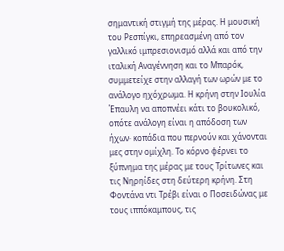σημαντική στιγμή της μέρας. Η μουσική του Ρεσπίγκι, επηρεασμένη από τον γαλλικό ιμπρεσιονισμό αλλά και από την ιταλική Αναγέννηση και το Μπαρόκ, συμμετείχε στην αλλαγή των ωρών με το ανάλογο ηχόχρωμα. Η κρήνη στην Ιουλία Έπαυλη να αποπνέει κάτι το βουκολικό, οπότε ανάλογη είναι η απόδοση των ήχων· κοπάδια που περνούν και χάνονται μες στην ομίχλη. Το κόρνο φέρνει το ξύπνημα της μέρας με τους Τρίτωνες και τις Νηρηίδες στη δεύτερη κρήνη. Στη Φοντάνα ντι Τρέβι είναι ο Ποσειδώνας με τους ιππόκαμπους, τις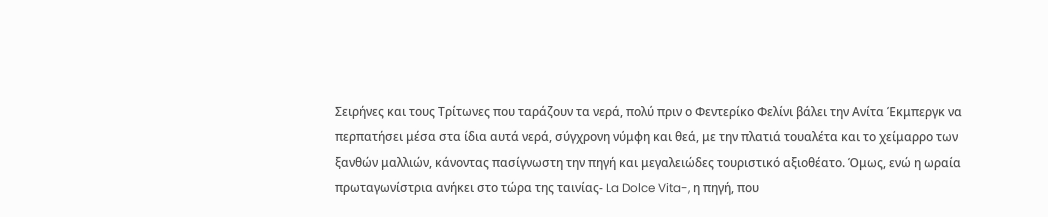Σειρήνες και τους Τρίτωνες που ταράζουν τα νερά, πολύ πριν ο Φεντερίκο Φελίνι βάλει την Ανίτα Έκμπεργκ να περπατήσει μέσα στα ίδια αυτά νερά, σύγχρονη νύμφη και θεά, με την πλατιά τουαλέτα και το χείμαρρο των ξανθών μαλλιών, κάνοντας πασίγνωστη την πηγή και μεγαλειώδες τουριστικό αξιοθέατο. Όμως, ενώ η ωραία πρωταγωνίστρια ανήκει στο τώρα της ταινίας- La Dolce Vita-, η πηγή, που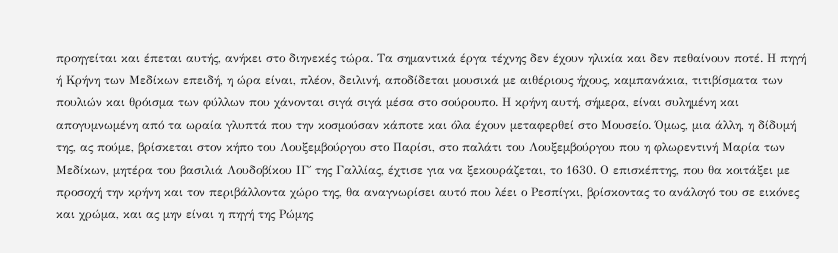προηγείται και έπεται αυτής, ανήκει στο διηνεκές τώρα. Τα σημαντικά έργα τέχνης δεν έχουν ηλικία και δεν πεθαίνουν ποτέ. Η πηγή ή Κρήνη των Μεδίκων επειδή, η ώρα είναι, πλέον, δειλινή, αποδίδεται μουσικά με αιθέριους ήχους, καμπανάκια, τιτιβίσματα των πουλιών και θρόισμα των φύλλων που χάνονται σιγά σιγά μέσα στο σούρουπο. Η κρήνη αυτή, σήμερα, είναι συλημένη και απογυμνωμένη από τα ωραία γλυπτά που την κοσμούσαν κάποτε και όλα έχουν μεταφερθεί στο Μουσείο. Όμως, μια άλλη, η δίδυμή της, ας πούμε, βρίσκεται στον κήπο του Λουξεμβούργου στο Παρίσι, στο παλάτι του Λουξεμβούργου που η φλωρεντινή Μαρία των Μεδίκων, μητέρα του βασιλιά Λουδοβίκου ΙΓ΄ της Γαλλίας, έχτισε για να ξεκουράζεται, το 1630. Ο επισκέπτης, που θα κοιτάξει με προσοχή την κρήνη και τον περιβάλλοντα χώρο της, θα αναγνωρίσει αυτό που λέει ο Ρεσπίγκι, βρίσκοντας το ανάλογό του σε εικόνες και χρώμα, και ας μην είναι η πηγή της Ρώμης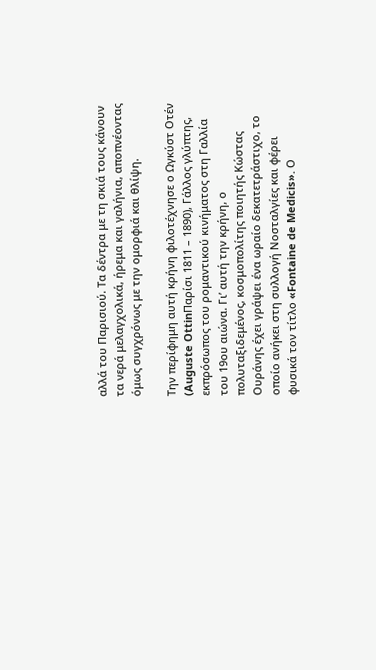αλλά του Παρισιού. Τα δέντρα με τη σκιά τους κάνουν τα νερά μελαγχολικά, ήρεμα και γαλήνια, αποπνέοντας όμως συγχρόνως με την ομορφιά και θλίψη.

Την περίφημη αυτή κρήνη φιλοτέχνησε ο Ωγκύστ Οτέν (Auguste OttinΠαρίσι 1811 – 1890), Γάλλος γλύπτης, εκπρόσωπος του ρομαντικού κινήματος στη Γαλλία του 19ου αιώνα. Γι’ αυτή την κρήνη, ο πολυταξιδεμένος, κοσμοπολίτης ποιητής Κώστας Ουράνης έχει γράψει ένα ωραίο δεκατετράστιχο, το οποίο ανήκει στη συλλογή Νοσταλγίες και φέρει φυσικά τον τίτλο «Fontaine de Medicis». Ο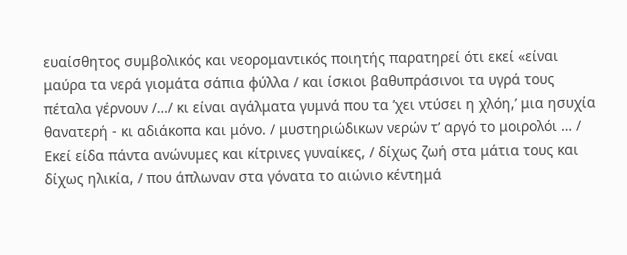ευαίσθητος συμβολικός και νεορομαντικός ποιητής παρατηρεί ότι εκεί «είναι μαύρα τα νερά γιομάτα σάπια φύλλα / και ίσκιοι βαθυπράσινοι τα υγρά τους πέταλα γέρνουν /…/ κι είναι αγάλματα γυμνά που τα ’χει ντύσει η χλόη,’ μια ησυχία θανατερή - κι αδιάκοπα και μόνο. / μυστηριώδικων νερών τ’ αργό το μοιρολόι … / Εκεί είδα πάντα ανώνυμες και κίτρινες γυναίκες, / δίχως ζωή στα μάτια τους και δίχως ηλικία, / που άπλωναν στα γόνατα το αιώνιο κέντημά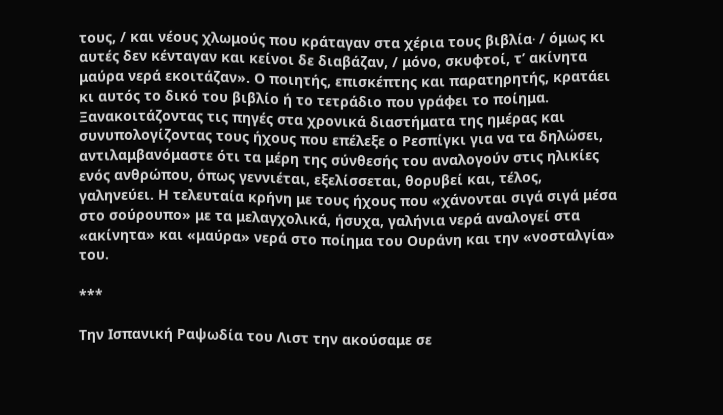τους, / και νέους χλωμούς που κράταγαν στα χέρια τους βιβλία∙ / όμως κι αυτές δεν κένταγαν και κείνοι δε διαβάζαν, / μόνο, σκυφτοί, τ’ ακίνητα μαύρα νερά εκοιτάζαν». Ο ποιητής, επισκέπτης και παρατηρητής, κρατάει κι αυτός το δικό του βιβλίο ή το τετράδιο που γράφει το ποίημα. Ξανακοιτάζοντας τις πηγές στα χρονικά διαστήματα της ημέρας και συνυπολογίζοντας τους ήχους που επέλεξε ο Ρεσπίγκι για να τα δηλώσει, αντιλαμβανόμαστε ότι τα μέρη της σύνθεσής του αναλογούν στις ηλικίες ενός ανθρώπου, όπως γεννιέται, εξελίσσεται, θορυβεί και, τέλος, γαληνεύει. Η τελευταία κρήνη με τους ήχους που «χάνονται σιγά σιγά μέσα στο σούρουπο» με τα μελαγχολικά, ήσυχα, γαλήνια νερά αναλογεί στα «ακίνητα» και «μαύρα» νερά στο ποίημα του Ουράνη και την «νοσταλγία» του.

***

Την Ισπανική Ραψωδία του Λιστ την ακούσαμε σε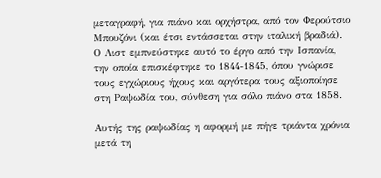μεταγραφή, για πιάνο και ορχήστρα, από τον Φερούτσιο Μπουζόνι (και έτσι εντάσσεται στην ιταλική βραδιά). Ο Λιστ εμπνεύστηκε αυτό το έργο από την Ισπανία, την οποία επισκέφτηκε το 1844-1845, όπου γνώρισε τους εγχώριους ήχους και αργότερα τους αξιοποίησε στη Ραψωδία του, σύνθεση για σόλο πιάνο στα 1858.

Αυτής της ραψωδίας η αφορμή με πήγε τριάντα χρόνια μετά τη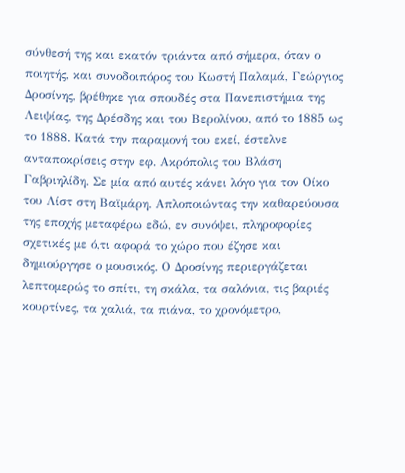σύνθεσή της και εκατόν τριάντα από σήμερα, όταν ο ποιητής, και συνοδοιπόρος του Κωστή Παλαμά, Γεώργιος Δροσίνης, βρέθηκε για σπουδές στα Πανεπιστήμια της Λειψίας, της Δρέσδης και του Βερολίνου, από το 1885 ως το 1888. Κατά την παραμονή του εκεί, έστελνε ανταποκρίσεις στην εφ. Ακρόπολις του Βλάση Γαβριηλίδη. Σε μία από αυτές κάνει λόγο για τον Οίκο του Λίστ στη Βαϊμάρη. Απλοποιώντας την καθαρεύουσα της εποχής μεταφέρω εδώ, εν συνόψει, πληροφορίες σχετικές με ό,τι αφορά το χώρο που έζησε και δημιούργησε ο μουσικός. Ο Δροσίνης περιεργάζεται λεπτομερώς το σπίτι, τη σκάλα, τα σαλόνια, τις βαριές κουρτίνες, τα χαλιά, τα πιάνα, το χρονόμετρο,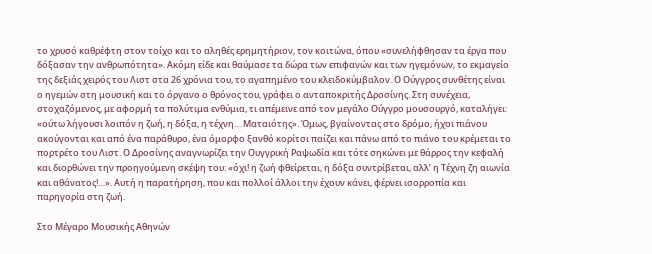το χρυσό καθρέφτη στον τοίχο και το αληθές ερημητήριον, τον κοιτώνα, όπου «συνελήφθησαν τα έργα που δόξασαν την ανθρωπότητα». Ακόμη είδε και θαύμασε τα δώρα των επιφανών και των ηγεμόνων, το εκμαγείο της δεξιάς χειρός του Λιστ στα 26 χρόνια του, το αγαπημένο του κλειδοκύμβαλον. Ο Ούγγρος συνθέτης είναι ο ηγεμών στη μουσική και το όργανο ο θρόνος του, γράφει ο ανταποκριτής Δροσίνης. Στη συνέχεια, στοχαζόμενος, με αφορμή τα πολύτιμα ενθύμια, τι απέμεινε από τον μεγάλο Ούγγρο μουσουργό, καταλήγει: «ούτω λήγουσι λοιπόν η ζωή, η δόξα, η τέχνη… Ματαιότης». Όμως, βγαίνοντας στο δρόμο, ήχοι πιάνου ακούγονται και από ένα παράθυρο, ένα όμορφο ξανθό κορίτσι παίζει και πάνω από το πιάνο του κρέμεται το πορτρέτο του Λιστ. Ο Δροσίνης αναγνωρίζει την Ουγγρική Ραψωδία και τότε σηκώνει με θάρρος την κεφαλή και διορθώνει την προηγούμενη σκέψη του: «όχι! η ζωή φθείρεται, η δόξα συντρίβεται, αλλ’ η Τέχνη ζη αιωνία και αθάνατος!…». Αυτή η παρατήρηση, που και πολλοί άλλοι την έχουν κάνει, φέρνει ισορροπία και παρηγορία στη ζωή.

Στο Μέγαρο Μουσικής Αθηνών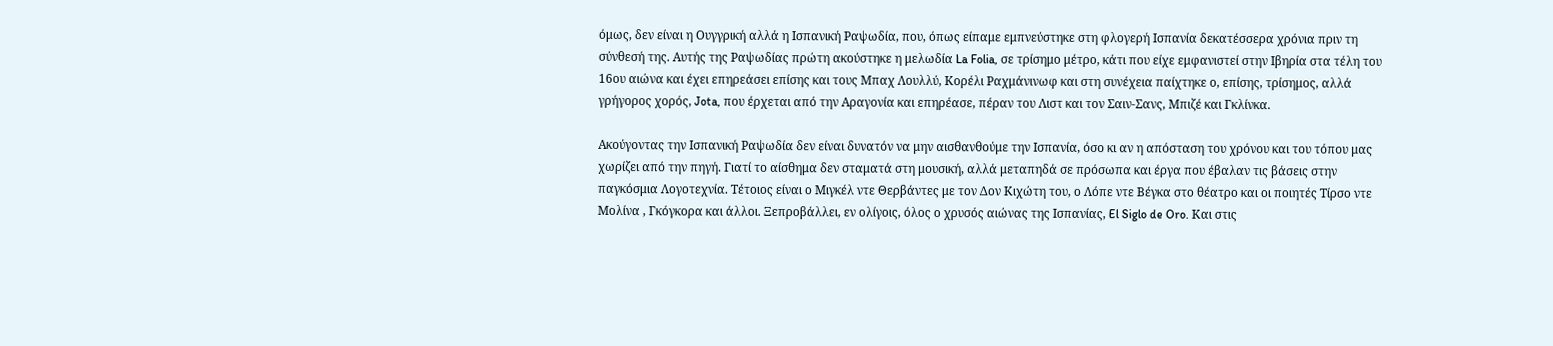όμως, δεν είναι η Ουγγρική αλλά η Ισπανική Ραψωδία, που, όπως είπαμε εμπνεύστηκε στη φλογερή Ισπανία δεκατέσσερα χρόνια πριν τη σύνθεσή της. Αυτής της Ραψωδίας πρώτη ακούστηκε η μελωδία La Folia, σε τρίσημο μέτρο, κάτι που είχε εμφανιστεί στην Ιβηρία στα τέλη του 16ου αιώνα και έχει επηρεάσει επίσης και τους Μπαχ Λουλλύ, Κορέλι Ραχμάνινωφ και στη συνέχεια παίχτηκε ο, επίσης, τρίσημος, αλλά γρήγορος χορός, Jota, που έρχεται από την Αραγονία και επηρέασε, πέραν του Λιστ και τον Σαιν-Σανς, Μπιζέ και Γκλίνκα.

Ακούγοντας την Ισπανική Ραψωδία δεν είναι δυνατόν να μην αισθανθούμε την Ισπανία, όσο κι αν η απόσταση του χρόνου και του τόπου μας χωρίζει από την πηγή. Γιατί το αίσθημα δεν σταματά στη μουσική, αλλά μεταπηδά σε πρόσωπα και έργα που έβαλαν τις βάσεις στην παγκόσμια Λογοτεχνία. Τέτοιος είναι ο Μιγκέλ ντε Θερβάντες με τον Δον Κιχώτη του, ο Λόπε ντε Βέγκα στο θέατρο και οι ποιητές Τίρσο ντε Μολίνα , Γκόγκορα και άλλοι. Ξεπροβάλλει, εν ολίγοις, όλος ο χρυσός αιώνας της Ισπανίας, El Siglo de Oro. Και στις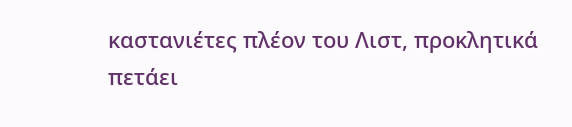καστανιέτες πλέον του Λιστ, προκλητικά πετάει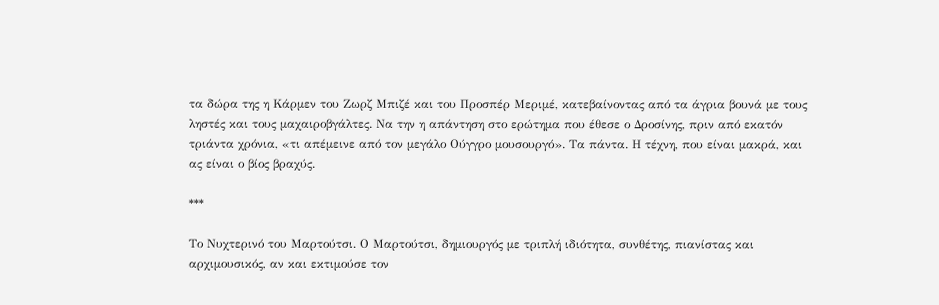τα δώρα της η Κάρμεν του Ζωρζ Μπιζέ και του Προσπέρ Μεριμέ, κατεβαίνοντας από τα άγρια βουνά με τους ληστές και τους μαχαιροβγάλτες. Να την η απάντηση στο ερώτημα που έθεσε ο Δροσίνης, πριν από εκατόν τριάντα χρόνια, «τι απέμεινε από τον μεγάλο Ούγγρο μουσουργό». Τα πάντα. Η τέχνη, που είναι μακρά, και ας είναι ο βίος βραχύς.

***

Το Νυχτερινό του Μαρτούτσι. Ο Μαρτούτσι, δημιουργός με τριπλή ιδιότητα, συνθέτης, πιανίστας και αρχιμουσικός, αν και εκτιμούσε τον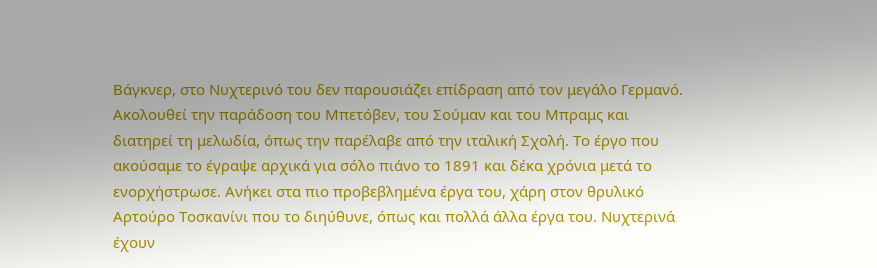Βάγκνερ, στο Νυχτερινό του δεν παρουσιάζει επίδραση από τον μεγάλο Γερμανό. Ακολουθεί την παράδοση του Μπετόβεν, του Σούμαν και του Μπραμς και διατηρεί τη μελωδία, όπως την παρέλαβε από την ιταλική Σχολή. Το έργο που ακούσαμε το έγραψε αρχικά για σόλο πιάνο το 1891 και δέκα χρόνια μετά το ενορχήστρωσε. Ανήκει στα πιο προβεβλημένα έργα του, χάρη στον θρυλικό Αρτούρο Τοσκανίνι που το διηύθυνε, όπως και πολλά άλλα έργα του. Νυχτερινά έχουν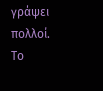γράψει πολλοί. Το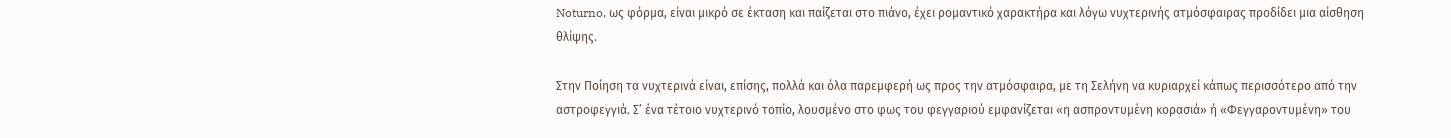Noturno, ως φόρμα, είναι μικρό σε έκταση και παίζεται στο πιάνο, έχει ρομαντικό χαρακτήρα και λόγω νυχτερινής ατμόσφαιρας προδίδει μια αίσθηση θλίψης.

Στην Ποίηση τα νυχτερινά είναι, επίσης, πολλά και όλα παρεμφερή ως προς την ατμόσφαιρα, με τη Σελήνη να κυριαρχεί κάπως περισσότερο από την αστροφεγγιά. Σ’ ένα τέτοιο νυχτερινό τοπίο, λουσμένο στο φως του φεγγαριού εμφανίζεται «η ασπροντυμένη κορασιά» ή «Φεγγαροντυμένη» του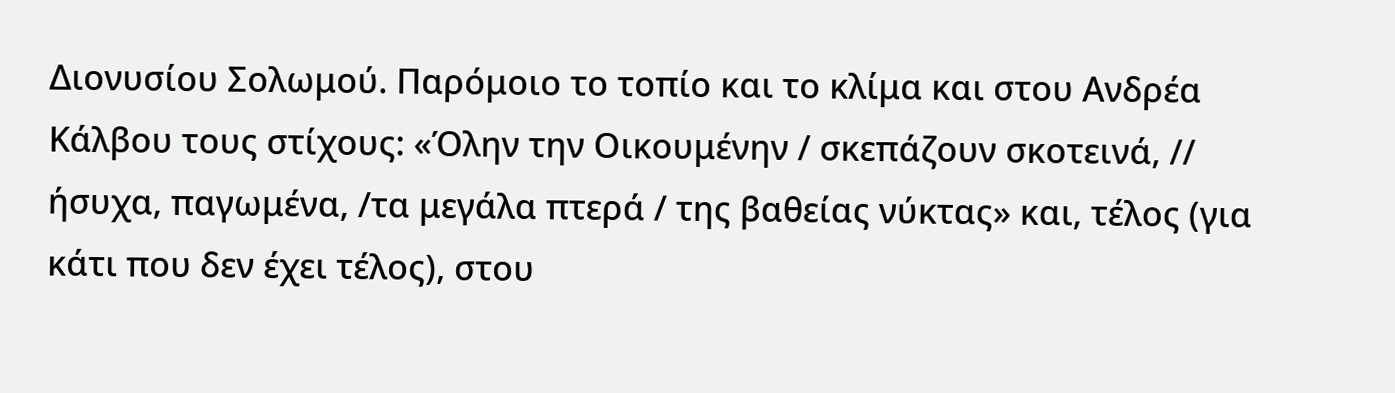Διονυσίου Σολωμού. Παρόμοιο το τοπίο και το κλίμα και στου Ανδρέα Κάλβου τους στίχους: «Όλην την Οικουμένην / σκεπάζουν σκοτεινά, // ήσυχα, παγωμένα, /τα μεγάλα πτερά / της βαθείας νύκτας» και, τέλος (για κάτι που δεν έχει τέλος), στου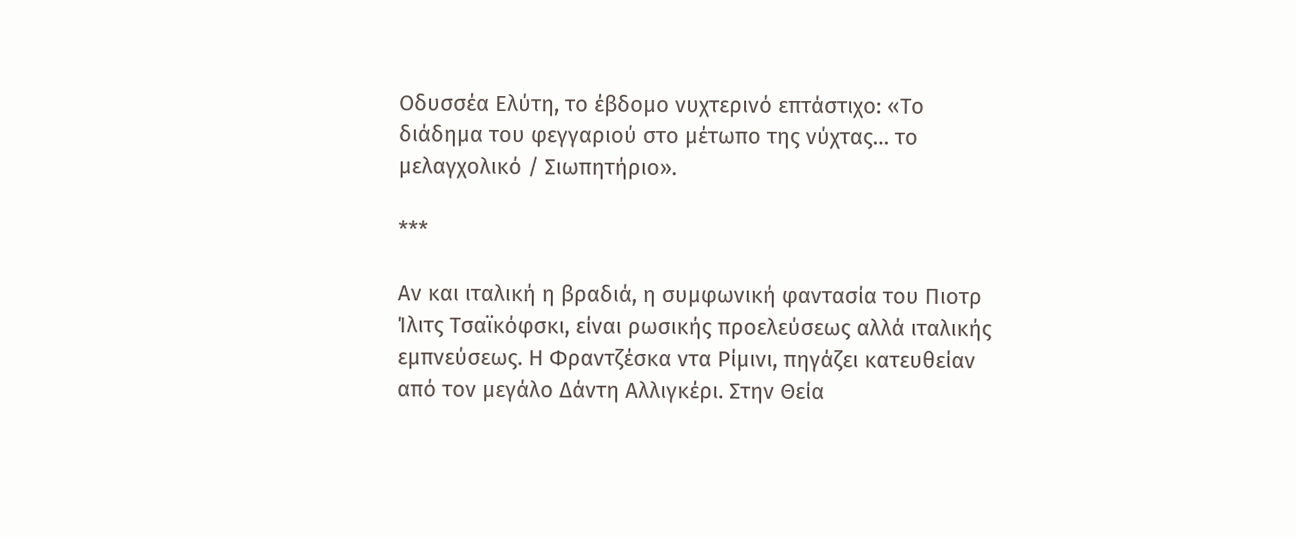Οδυσσέα Ελύτη, το έβδομο νυχτερινό επτάστιχο: «Το διάδημα του φεγγαριού στο μέτωπο της νύχτας… το μελαγχολικό / Σιωπητήριο».

***

Αν και ιταλική η βραδιά, η συμφωνική φαντασία του Πιοτρ Ίλιτς Τσαϊκόφσκι, είναι ρωσικής προελεύσεως αλλά ιταλικής εμπνεύσεως. Η Φραντζέσκα ντα Ρίμινι, πηγάζει κατευθείαν από τον μεγάλο Δάντη Αλλιγκέρι. Στην Θεία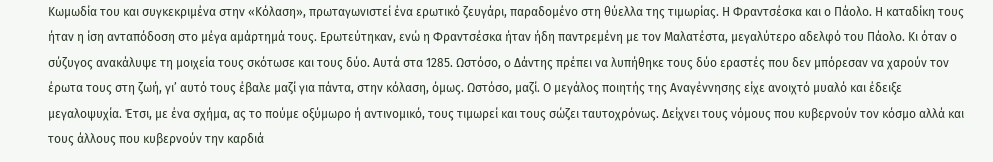Κωμωδία του και συγκεκριμένα στην «Κόλαση», πρωταγωνιστεί ένα ερωτικό ζευγάρι, παραδομένο στη θύελλα της τιμωρίας. Η Φραντσέσκα και ο Πάολο. Η καταδίκη τους ήταν η ίση ανταπόδοση στο μέγα αμάρτημά τους. Ερωτεύτηκαν, ενώ η Φραντσέσκα ήταν ήδη παντρεμένη με τον Μαλατέστα, μεγαλύτερο αδελφό του Πάολο. Κι όταν ο σύζυγος ανακάλυψε τη μοιχεία τους σκότωσε και τους δύο. Αυτά στα 1285. Ωστόσο, ο Δάντης πρέπει να λυπήθηκε τους δύο εραστές που δεν μπόρεσαν να χαρούν τον έρωτα τους στη ζωή, γι’ αυτό τους έβαλε μαζί για πάντα, στην κόλαση, όμως. Ωστόσο, μαζί. Ο μεγάλος ποιητής της Αναγέννησης είχε ανοιχτό μυαλό και έδειξε μεγαλοψυχία. Έτσι, με ένα σχήμα, ας το πούμε οξύμωρο ή αντινομικό, τους τιμωρεί και τους σώζει ταυτοχρόνως. Δείχνει τους νόμους που κυβερνούν τον κόσμο αλλά και τους άλλους που κυβερνούν την καρδιά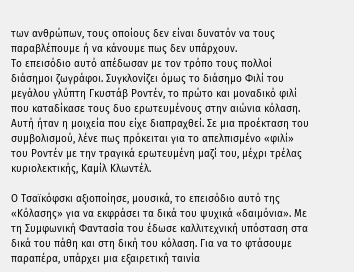των ανθρώπων, τους οποίους δεν είναι δυνατόν να τους παραβλέπουμε ή να κάνουμε πως δεν υπάρχουν.
Το επεισόδιο αυτό απέδωσαν με τον τρόπο τους πολλοί διάσημοι ζωγράφοι. Συγκλονίζει όμως το διάσημο Φιλί του μεγάλου γλύπτη Γκυστάβ Ροντέν, το πρώτο και μοναδικό φιλί που καταδίκασε τους δυο ερωτευμένους στην αιώνια κόλαση. Αυτή ήταν η μοιχεία που είχε διαπραχθεί. Σε μια προέκταση του συμβολισμού, λένε πως πρόκειται για το απελπισμένο «φιλί» του Ροντέν με την τραγικά ερωτευμένη μαζί του, μέχρι τρέλας κυριολεκτικής, Καμίλ Κλωντέλ.

Ο Τσαϊκόφσκι αξιοποίησε, μουσικά, το επεισόδιο αυτό της «Κόλασης» για να εκφράσει τα δικά του ψυχικά «δαιμόνια». Με τη Συμφωνική Φαντασία του έδωσε καλλιτεχνική υπόσταση στα δικά του πάθη και στη δική του κόλαση. Για να το φτάσουμε παραπέρα, υπάρχει μια εξαιρετική ταινία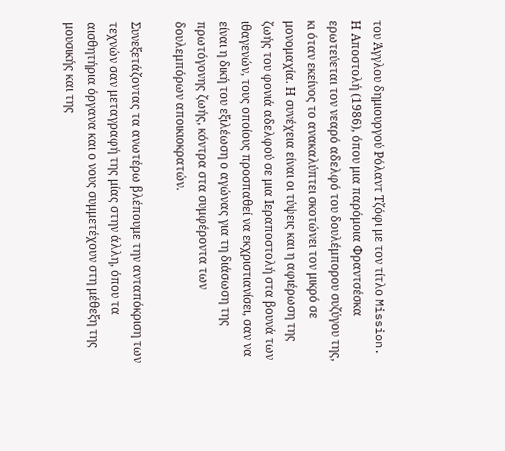του Άγγλου δημιουργού Ρόλαντ Τζόφι με τον τίτλο Mission. Η Αποστολή (1986), όπου μια παρόμοια Φραντσέσκα ερωτεύεται τον νεαρό αδελφό του δουλέμπορου συζύγου της, κι όταν εκείνος το ανακαλύπτει σκοτώνει τον μικρό σε μονομαχία. Η συνέχεια είναι οι τύψεις και η αφιέρωση της ζωής του φονιά αδελφού σε μια Ιεραποστολή στα βουνά των ιθαγενών, τους οποίους προσπαθεί να εκχριστιανίσει, σαν να είναι η δική του εξιλέωση ο αγώνας για τη διάσωση της πρωτόγονης ζωής, κόντρα στα συμφέροντα των δουλεμπόρων αποικιοκρατών.

Συνεξετάζοντας τα ανωτέρω βλέπουμε την ανταπόκριση των τεχνών σαν μεταγραφή της μίας στην άλλη, όπου τα αισθητήρια όργανα και ο νους συμμετέχουν στη μέθεξη της μουσικής και της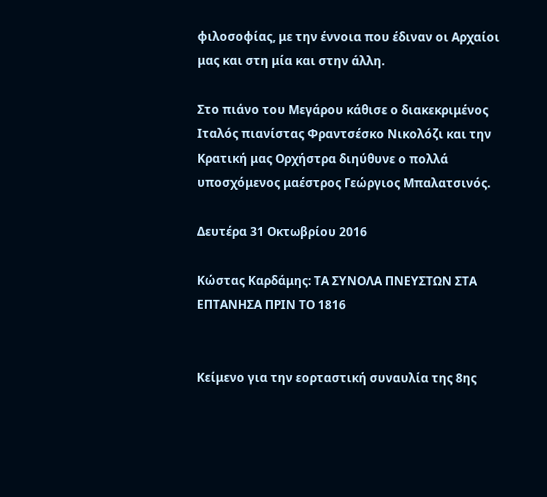φιλοσοφίας, με την έννοια που έδιναν οι Αρχαίοι μας και στη μία και στην άλλη.

Στο πιάνο του Μεγάρου κάθισε ο διακεκριμένος Ιταλός πιανίστας Φραντσέσκο Νικολόζι και την Κρατική μας Ορχήστρα διηύθυνε ο πολλά υποσχόμενος μαέστρος Γεώργιος Μπαλατσινός.

Δευτέρα 31 Οκτωβρίου 2016

Κώστας Καρδάμης: ΤΑ ΣΥΝΟΛΑ ΠΝΕΥΣΤΩΝ ΣΤΑ ΕΠΤΑΝΗΣΑ ΠΡΙΝ ΤΟ 1816


Κείμενο για την εορταστική συναυλία της 8ης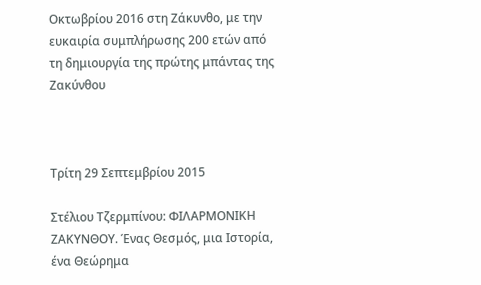Οκτωβρίου 2016 στη Ζάκυνθο, με την ευκαιρία συμπλήρωσης 200 ετών από τη δημιουργία της πρώτης μπάντας της Ζακύνθου



Τρίτη 29 Σεπτεμβρίου 2015

Στέλιου Τζερμπίνου: ΦΙΛΑΡΜΟΝΙΚΗ ΖΑΚΥΝΘΟΥ. Ένας Θεσμός, μια Ιστορία, ένα Θεώρημα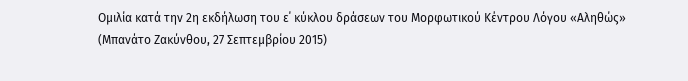Ομιλία κατά την 2η εκδήλωση του ε΄ κύκλου δράσεων του Μορφωτικού Κέντρου Λόγου «Αληθώς»
(Μπανάτο Ζακύνθου, 27 Σεπτεμβρίου 2015)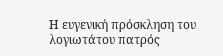Η ευγενική πρόσκληση του λογιωτάτου πατρός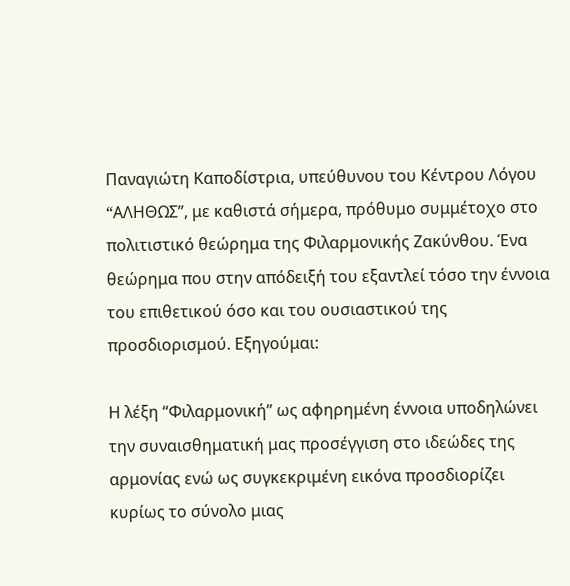Παναγιώτη Καποδίστρια, υπεύθυνου του Κέντρου Λόγου “AΛΗΘΩΣ”, με καθιστά σήμερα, πρόθυμο συμμέτοχο στο πολιτιστικό θεώρημα της Φιλαρμονικής Ζακύνθου. Ένα θεώρημα που στην απόδειξή του εξαντλεί τόσο την έννοια του επιθετικού όσο και του ουσιαστικού της προσδιορισμού. Εξηγούμαι:

Η λέξη “Φιλαρμονική” ως αφηρημένη έννοια υποδηλώνει την συναισθηματική μας προσέγγιση στο ιδεώδες της αρμονίας ενώ ως συγκεκριμένη εικόνα προσδιορίζει κυρίως το σύνολο μιας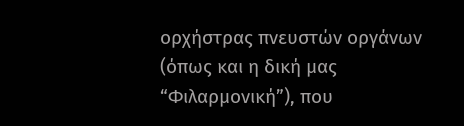ορχήστρας πνευστών οργάνων (όπως και η δική μας “Φιλαρμονική”), που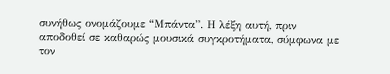συνήθως ονομάζουμε “Mπάντα”. Η λέξη αυτή, πριν αποδοθεί σε καθαρώς μουσικά συγκροτήματα, σύμφωνα με τον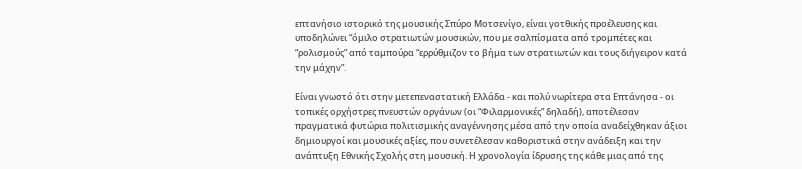επτανήσιο ιστορικό της μουσικής Σπύρο Μοτσενίγο, είναι γοτθικής προέλευσης και υποδηλώνει “όμιλο στρατιωτών μουσικών, που με σαλπίσματα από τρομπέτες και “ρολισμούς” από ταμπούρα “ερρύθμιζον το βήμα των στρατιωτών και τους διήγειρον κατά την μάχην”.

Είναι γνωστό ότι στην μετεπεναστατική Ελλάδα - και πολύ νωρίτερα στα Επτάνησα - οι τοπικές ορχήστρες πνευστών οργάνων (οι “Φιλαρμονικές” δηλαδή), αποτέλεσαν πραγματικά φυτώρια πολιτισμικής αναγέννησης μέσα από την οποία αναδείχθηκαν άξιοι δημιουργοί και μουσικές αξίες, που συνετέλεσαν καθοριστικά στην ανάδειξη και την ανάπτυξη Εθνικής Σχολής στη μουσική. Η χρονολογία ίδρυσης της κάθε μιας από της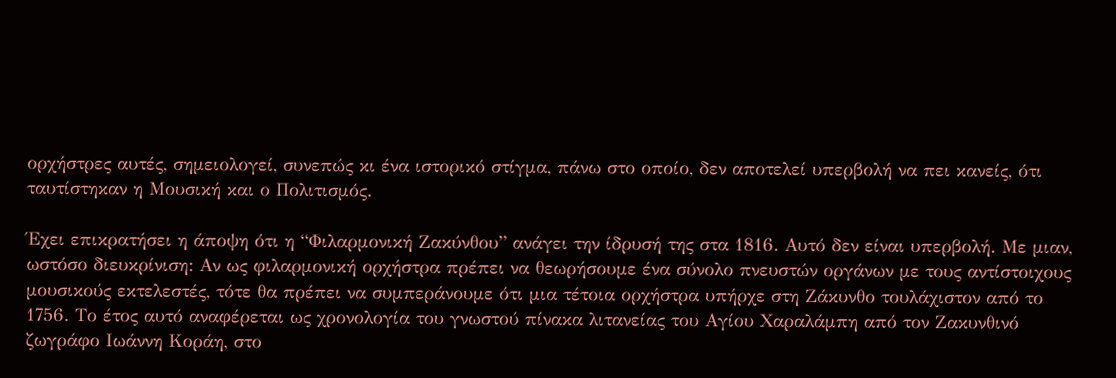ορχήστρες αυτές, σημειολογεί, συνεπώς κι ένα ιστορικό στίγμα, πάνω στο οποίο, δεν αποτελεί υπερβολή να πει κανείς, ότι ταυτίστηκαν η Μουσική και ο Πολιτισμός.

Έχει επικρατήσει η άποψη ότι η “Φιλαρμονική Ζακύνθου” ανάγει την ίδρυσή της στα 1816. Αυτό δεν είναι υπερβολή. Με μιαν, ωστόσο διευκρίνιση: Αν ως φιλαρμονική ορχήστρα πρέπει να θεωρήσουμε ένα σύνολο πνευστών οργάνων με τους αντίστοιχους μουσικούς εκτελεστές, τότε θα πρέπει να συμπεράνουμε ότι μια τέτοια ορχήστρα υπήρχε στη Ζάκυνθο τουλάχιστον από το 1756. Το έτος αυτό αναφέρεται ως χρονολογία του γνωστού πίνακα λιτανείας του Αγίου Χαραλάμπη από τον Ζακυνθινό ζωγράφο Ιωάννη Κοράη, στο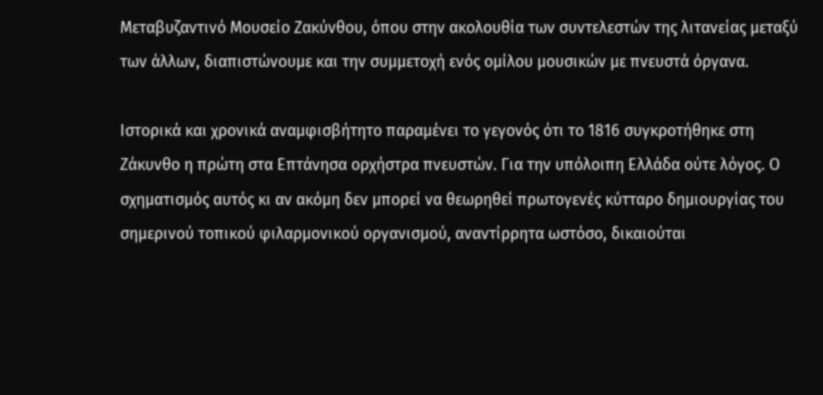Μεταβυζαντινό Μουσείο Ζακύνθου, όπου στην ακολουθία των συντελεστών της λιτανείας μεταξύ των άλλων, διαπιστώνουμε και την συμμετοχή ενός ομίλου μουσικών με πνευστά όργανα.

Ιστορικά και χρονικά αναμφισβήτητο παραμένει το γεγονός ότι το 1816 συγκροτήθηκε στη Ζάκυνθο η πρώτη στα Επτάνησα ορχήστρα πνευστών. Για την υπόλοιπη Ελλάδα ούτε λόγος. Ο σχηματισμός αυτός κι αν ακόμη δεν μπορεί να θεωρηθεί πρωτογενές κύτταρο δημιουργίας του σημερινού τοπικού φιλαρμονικού οργανισμού, αναντίρρητα ωστόσο, δικαιούται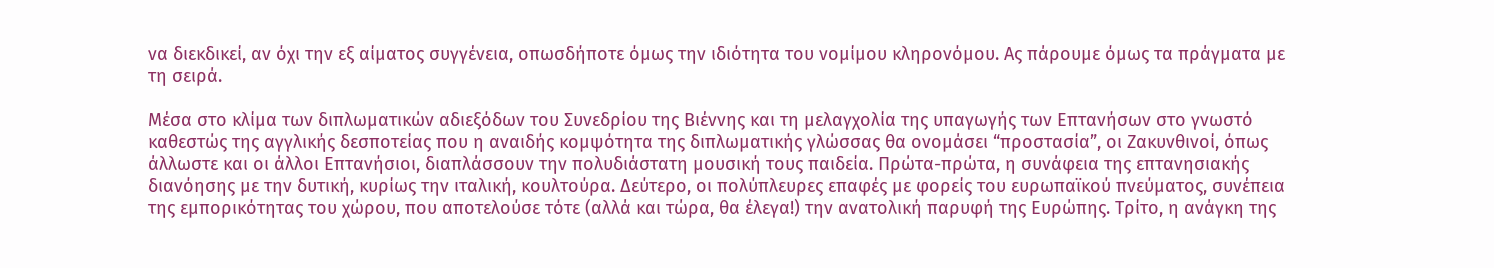να διεκδικεί, αν όχι την εξ αίματος συγγένεια, οπωσδήποτε όμως την ιδιότητα του νομίμου κληρονόμου. Ας πάρουμε όμως τα πράγματα με τη σειρά.

Μέσα στο κλίμα των διπλωματικών αδιεξόδων του Συνεδρίου της Βιέννης και τη μελαγχολία της υπαγωγής των Επτανήσων στο γνωστό καθεστώς της αγγλικής δεσποτείας που η αναιδής κομψότητα της διπλωματικής γλώσσας θα ονομάσει “προστασία”, οι Ζακυνθινοί, όπως άλλωστε και οι άλλοι Επτανήσιοι, διαπλάσσουν την πολυδιάστατη μουσική τους παιδεία. Πρώτα-πρώτα, η συνάφεια της επτανησιακής διανόησης με την δυτική, κυρίως την ιταλική, κουλτούρα. Δεύτερο, οι πολύπλευρες επαφές με φορείς του ευρωπαϊκού πνεύματος, συνέπεια της εμπορικότητας του χώρου, που αποτελούσε τότε (αλλά και τώρα, θα έλεγα!) την ανατολική παρυφή της Ευρώπης. Τρίτο, η ανάγκη της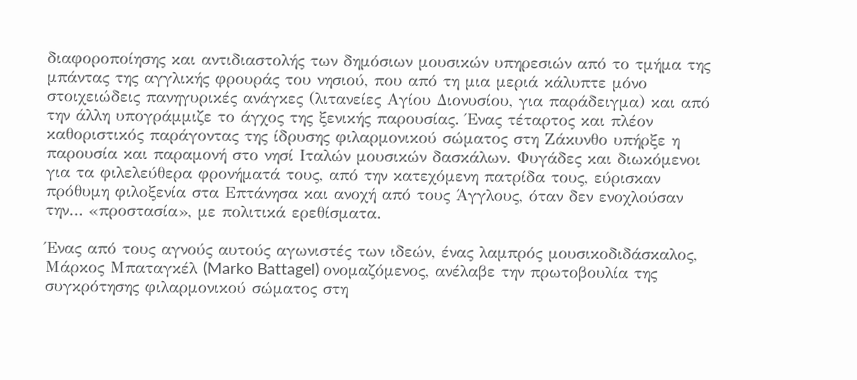διαφοροποίησης και αντιδιαστολής των δημόσιων μουσικών υπηρεσιών από το τμήμα της μπάντας της αγγλικής φρουράς του νησιού, που από τη μια μεριά κάλυπτε μόνο στοιχειώδεις πανηγυρικές ανάγκες (λιτανείες Αγίου Διονυσίου, για παράδειγμα) και από την άλλη υπογράμμιζε το άγχος της ξενικής παρουσίας. Ένας τέταρτος και πλέον καθοριστικός παράγοντας της ίδρυσης φιλαρμονικού σώματος στη Ζάκυνθο υπήρξε η παρουσία και παραμονή στο νησί Ιταλών μουσικών δασκάλων. Φυγάδες και διωκόμενοι για τα φιλελεύθερα φρονήματά τους, από την κατεχόμενη πατρίδα τους, εύρισκαν πρόθυμη φιλοξενία στα Επτάνησα και ανοχή από τους Άγγλους, όταν δεν ενοχλούσαν την… «προστασία», με πολιτικά ερεθίσματα.

Ένας από τους αγνούς αυτούς αγωνιστές των ιδεών, ένας λαμπρός μουσικοδιδάσκαλος, Μάρκος Μπαταγκέλ (Marko Battagel) ονομαζόμενος, ανέλαβε την πρωτοβουλία της συγκρότησης φιλαρμονικού σώματος στη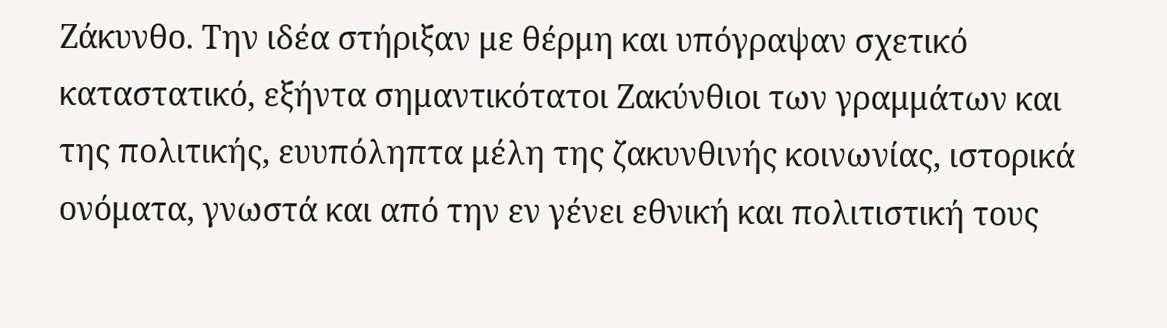Ζάκυνθο. Την ιδέα στήριξαν με θέρμη και υπόγραψαν σχετικό καταστατικό, εξήντα σημαντικότατοι Ζακύνθιοι των γραμμάτων και της πολιτικής, ευυπόληπτα μέλη της ζακυνθινής κοινωνίας, ιστορικά ονόματα, γνωστά και από την εν γένει εθνική και πολιτιστική τους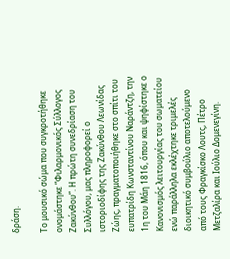δράση.

Το μουσικό σώμα που συγκροτήθηκε ονομάστηκε “Φιλαρμονικός Σύλλογος Ζακύνθου”. Η πρώτη συνεδρίαση του Συλλόγου, μας πληροφορεί ο ιστοριοδίφης της Ζακύνθου Λεωνίδας Ζώης, πραγματοποιήθηκε στο σπίτι του ευπατρίδη Κωνσταντίνου Ναράντζη, την 1η του Μάη 1816, όπου και ψηφίστηκε ο Κανονισμός λειτουργίας του σωματείου ενώ παράλληλα εκλέχτηκε τριμελές διοικητικό συμβούλιο αποτελούμενο από τους Φραγκίσκο Λουτς, Πέτρο Μετζαλίρα και Ιούλιο Δομενεγίνη.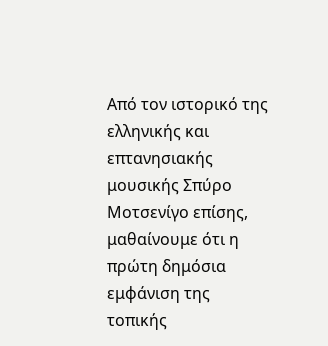Από τον ιστορικό της ελληνικής και επτανησιακής μουσικής Σπύρο Μοτσενίγο επίσης, μαθαίνουμε ότι η πρώτη δημόσια εμφάνιση της τοπικής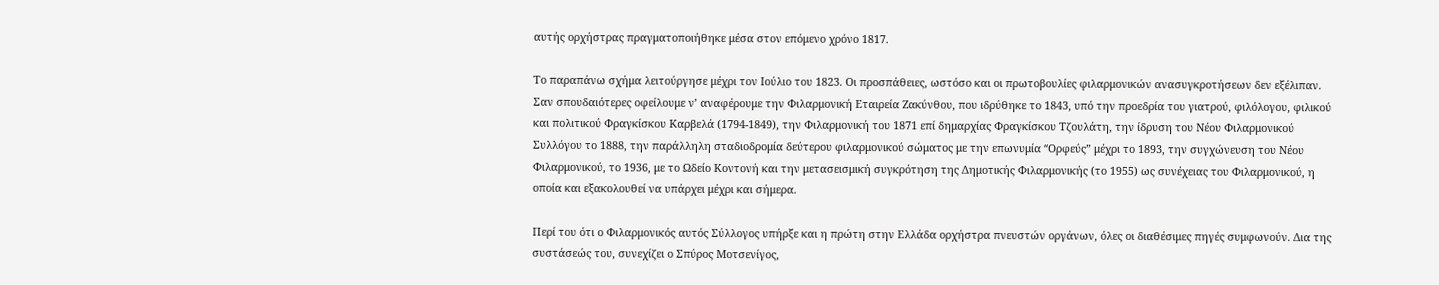αυτής ορχήστρας πραγματοποιήθηκε μέσα στον επόμενο χρόνο 1817.

Το παραπάνω σχήμα λειτούργησε μέχρι τον Ιούλιο του 1823. Οι προσπάθειες, ωστόσο και οι πρωτοβουλίες φιλαρμονικών ανασυγκροτήσεων δεν εξέλιπαν. Σαν σπουδαιότερες οφείλουμε ν’ αναφέρουμε την Φιλαρμονική Εταιρεία Ζακύνθου, που ιδρύθηκε το 1843, υπό την προεδρία του γιατρού, φιλόλογου, φιλικού και πολιτικού Φραγκίσκου Καρβελά (1794-1849), την Φιλαρμονική του 1871 επί δημαρχίας Φραγκίσκου Τζουλάτη, την ίδρυση του Νέου Φιλαρμονικού Συλλόγου το 1888, την παράλληλη σταδιοδρομία δεύτερου φιλαρμονικού σώματος με την επωνυμία “Oρφεύς” μέχρι το 1893, την συγχώνευση του Νέου Φιλαρμονικού, το 1936, με το Ωδείο Κοντονή και την μετασεισμική συγκρότηση της Δημοτικής Φιλαρμονικής (το 1955) ως συνέχειας του Φιλαρμονικού, η οποία και εξακολουθεί να υπάρχει μέχρι και σήμερα.

Περί του ότι ο Φιλαρμονικός αυτός Σύλλογος υπήρξε και η πρώτη στην Ελλάδα ορχήστρα πνευστών οργάνων, όλες οι διαθέσιμες πηγές συμφωνούν. Δια της συστάσεώς του, συνεχίζει ο Σπύρος Μοτσενίγος,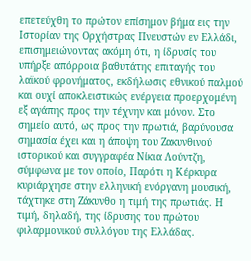επετεύχθη το πρώτον επίσημον βήμα εις την Ιστορίαν της Ορχήστρας Πνευστών εν Ελλάδι, επισημειώνοντας ακόμη ότι, η ίδρυσίς του υπήρξε απόρροια βαθυτάτης επιταγής του λαϊκού φρονήματος, εκδήλωσις εθνικού παλμού και ουχί αποκλειστικώς ενέργεια προερχομένη εξ αγάπης προς την τέχνην και μόνον. Στο σημείο αυτό, ως προς την πρωτιά, βαρύνουσα σημασία έχει και η άποψη του Ζακυνθινού ιστορικού και συγγραφέα Νίκια Λούντζη, σύμφωνα με τον οποίο, Παρότι η Κέρκυρα κυριάρχησε στην ελληνική ενόργανη μουσική, τάχτηκε στη Ζάκυνθο η τιμή της πρωτιάς. Η τιμή, δηλαδή, της ίδρυσης του πρώτου φιλαρμονικού συλλόγου της Ελλάδας.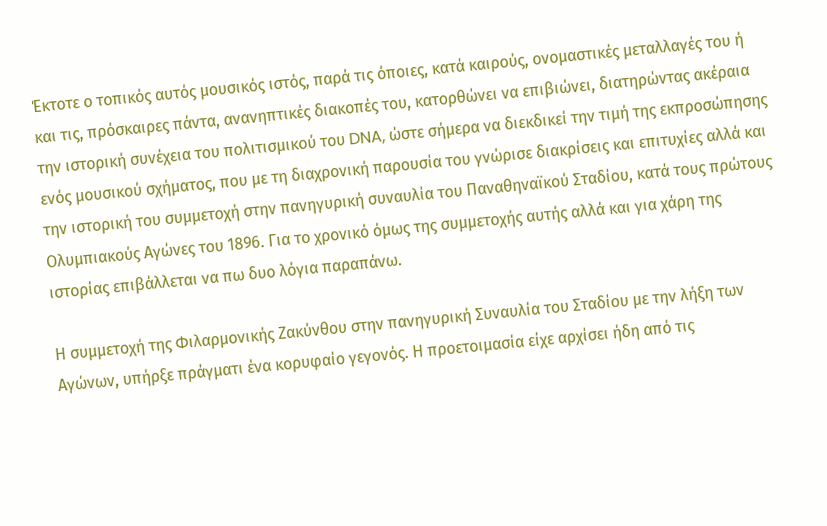Έκτοτε ο τοπικός αυτός μουσικός ιστός, παρά τις όποιες, κατά καιρούς, ονομαστικές μεταλλαγές του ή και τις, πρόσκαιρες πάντα, ανανηπτικές διακοπές του, κατορθώνει να επιβιώνει, διατηρώντας ακέραια την ιστορική συνέχεια του πολιτισμικού του DNA, ώστε σήμερα να διεκδικεί την τιμή της εκπροσώπησης ενός μουσικού σχήματος, που με τη διαχρονική παρουσία του γνώρισε διακρίσεις και επιτυχίες αλλά και την ιστορική του συμμετοχή στην πανηγυρική συναυλία του Παναθηναϊκού Σταδίου, κατά τους πρώτους Ολυμπιακούς Αγώνες του 1896. Για το χρονικό όμως της συμμετοχής αυτής αλλά και για χάρη της ιστορίας επιβάλλεται να πω δυο λόγια παραπάνω.

Η συμμετοχή της Φιλαρμονικής Ζακύνθου στην πανηγυρική Συναυλία του Σταδίου με την λήξη των Αγώνων, υπήρξε πράγματι ένα κορυφαίο γεγονός. Η προετοιμασία είχε αρχίσει ήδη από τις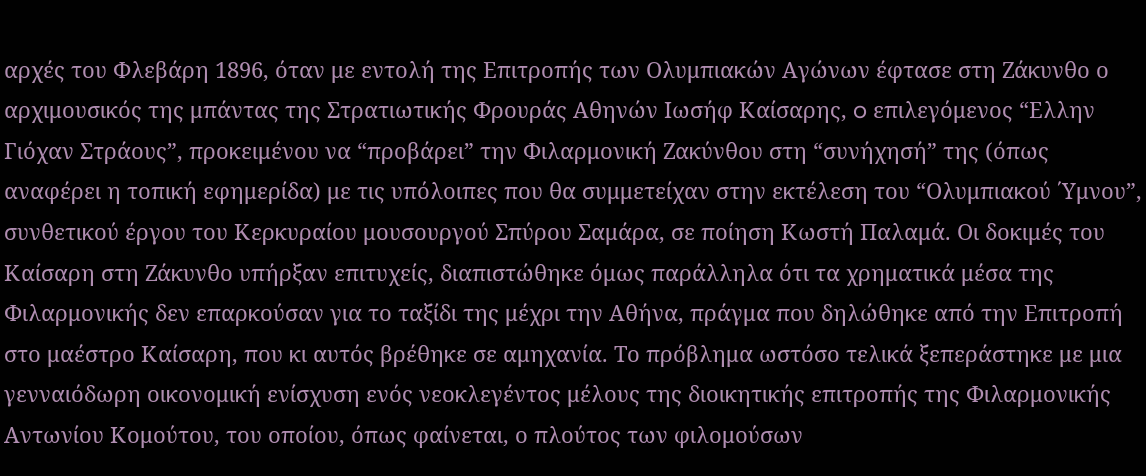αρχές του Φλεβάρη 1896, όταν με εντολή της Επιτροπής των Ολυμπιακών Αγώνων έφτασε στη Ζάκυνθο ο αρχιμουσικός της μπάντας της Στρατιωτικής Φρουράς Αθηνών Ιωσήφ Καίσαρης, o επιλεγόμενος “Ελλην Γιόχαν Στράους”, προκειμένου να “προβάρει” την Φιλαρμονική Ζακύνθου στη “συνήχησή” της (όπως αναφέρει η τοπική εφημερίδα) με τις υπόλοιπες που θα συμμετείχαν στην εκτέλεση του “Ολυμπιακού ΄Υμνου”, συνθετικού έργου του Κερκυραίου μουσουργού Σπύρου Σαμάρα, σε ποίηση Κωστή Παλαμά. Οι δοκιμές του Καίσαρη στη Ζάκυνθο υπήρξαν επιτυχείς, διαπιστώθηκε όμως παράλληλα ότι τα χρηματικά μέσα της Φιλαρμονικής δεν επαρκούσαν για το ταξίδι της μέχρι την Αθήνα, πράγμα που δηλώθηκε από την Επιτροπή στο μαέστρο Καίσαρη, που κι αυτός βρέθηκε σε αμηχανία. Το πρόβλημα ωστόσο τελικά ξεπεράστηκε με μια γενναιόδωρη οικονομική ενίσχυση ενός νεοκλεγέντος μέλους της διοικητικής επιτροπής της Φιλαρμονικής Αντωνίου Κομούτου, του οποίου, όπως φαίνεται, ο πλούτος των φιλομούσων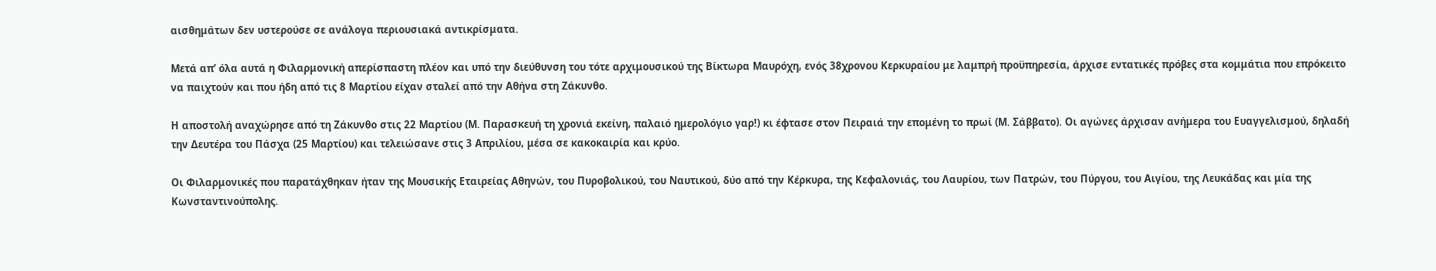αισθημάτων δεν υστερούσε σε ανάλογα περιουσιακά αντικρίσματα.

Μετά απ’ όλα αυτά η Φιλαρμονική απερίσπαστη πλέον και υπό την διεύθυνση του τότε αρχιμουσικού της Βίκτωρα Μαυρόχη, ενός 38χρονου Κερκυραίου με λαμπρή προϋπηρεσία, άρχισε εντατικές πρόβες στα κομμάτια που επρόκειτο να παιχτούν και που ήδη από τις 8 Μαρτίου είχαν σταλεί από την Αθήνα στη Ζάκυνθο.

Η αποστολή αναχώρησε από τη Ζάκυνθο στις 22 Μαρτίου (Μ. Παρασκευή τη χρονιά εκείνη, παλαιό ημερολόγιο γαρ!) κι έφτασε στον Πειραιά την επομένη το πρωί (Μ. Σάββατο). Οι αγώνες άρχισαν ανήμερα του Ευαγγελισμού, δηλαδή την Δευτέρα του Πάσχα (25 Μαρτίου) και τελειώσανε στις 3 Απριλίου, μέσα σε κακοκαιρία και κρύο.

Οι Φιλαρμονικές που παρατάχθηκαν ήταν της Μουσικής Εταιρείας Αθηνών, του Πυροβολικού, του Ναυτικού, δύο από την Κέρκυρα, της Κεφαλονιάς, του Λαυρίου, των Πατρών, του Πύργου, του Αιγίου, της Λευκάδας και μία της Κωνσταντινούπολης.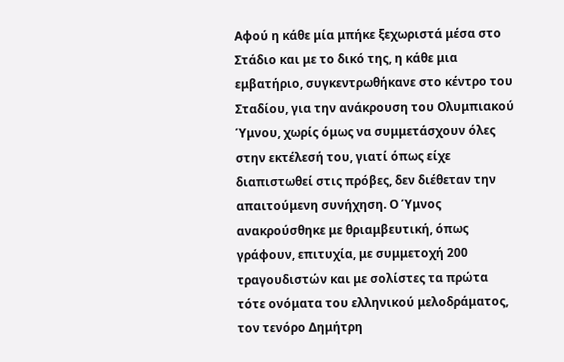Αφού η κάθε μία μπήκε ξεχωριστά μέσα στο Στάδιο και με το δικό της, η κάθε μια εμβατήριο, συγκεντρωθήκανε στο κέντρο του Σταδίου, για την ανάκρουση του Ολυμπιακού Ύμνου, χωρίς όμως να συμμετάσχουν όλες στην εκτέλεσή του, γιατί όπως είχε διαπιστωθεί στις πρόβες, δεν διέθεταν την απαιτούμενη συνήχηση. Ο Ύμνος ανακρούσθηκε με θριαμβευτική, όπως γράφουν, επιτυχία, με συμμετοχή 200 τραγουδιστών και με σολίστες τα πρώτα τότε ονόματα του ελληνικού μελοδράματος, τον τενόρο Δημήτρη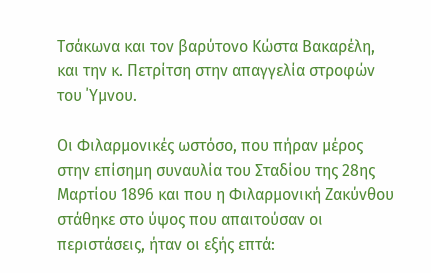Τσάκωνα και τον βαρύτονο Κώστα Βακαρέλη, και την κ. Πετρίτση στην απαγγελία στροφών του ΄Υμνου.

Οι Φιλαρμονικές ωστόσο, που πήραν μέρος στην επίσημη συναυλία του Σταδίου της 28ης Μαρτίου 1896 και που η Φιλαρμονική Ζακύνθου στάθηκε στο ύψος που απαιτούσαν οι περιστάσεις, ήταν οι εξής επτά: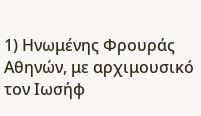1) Ηνωμένης Φρουράς Αθηνών, με αρχιμουσικό τον Ιωσήφ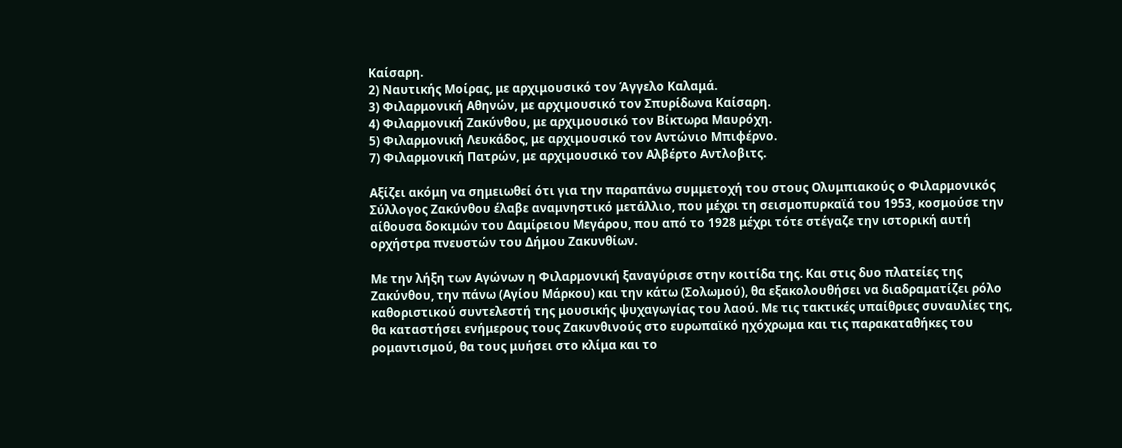Καίσαρη.
2) Ναυτικής Μοίρας, με αρχιμουσικό τον Άγγελο Καλαμά.
3) Φιλαρμονική Αθηνών, με αρχιμουσικό τον Σπυρίδωνα Καίσαρη.
4) Φιλαρμονική Ζακύνθου, με αρχιμουσικό τον Βίκτωρα Μαυρόχη.
5) Φιλαρμονική Λευκάδος, με αρχιμουσικό τον Αντώνιο Μπιφέρνο.
7) Φιλαρμονική Πατρών, με αρχιμουσικό τον Αλβέρτο Αντλοβιτς.

Αξίζει ακόμη να σημειωθεί ότι για την παραπάνω συμμετοχή του στους Ολυμπιακούς ο Φιλαρμονικός Σύλλογος Ζακύνθου έλαβε αναμνηστικό μετάλλιο, που μέχρι τη σεισμοπυρκαϊά του 1953, κοσμούσε την αίθουσα δοκιμών του Δαμίρειου Μεγάρου, που από το 1928 μέχρι τότε στέγαζε την ιστορική αυτή ορχήστρα πνευστών του Δήμου Ζακυνθίων.

Με την λήξη των Αγώνων η Φιλαρμονική ξαναγύρισε στην κοιτίδα της. Και στις δυο πλατείες της Ζακύνθου, την πάνω (Αγίου Μάρκου) και την κάτω (Σολωμού), θα εξακολουθήσει να διαδραματίζει ρόλο καθοριστικού συντελεστή της μουσικής ψυχαγωγίας του λαού. Με τις τακτικές υπαίθριες συναυλίες της, θα καταστήσει ενήμερους τους Ζακυνθινούς στο ευρωπαϊκό ηχόχρωμα και τις παρακαταθήκες του ρομαντισμού, θα τους μυήσει στο κλίμα και το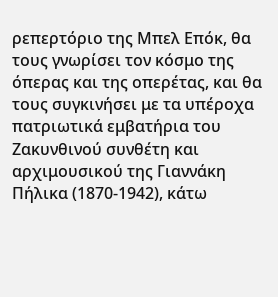ρεπερτόριο της Μπελ Επόκ, θα τους γνωρίσει τον κόσμο της όπερας και της οπερέτας, και θα τους συγκινήσει με τα υπέροχα πατριωτικά εμβατήρια του Ζακυνθινού συνθέτη και αρχιμουσικού της Γιαννάκη Πήλικα (1870-1942), κάτω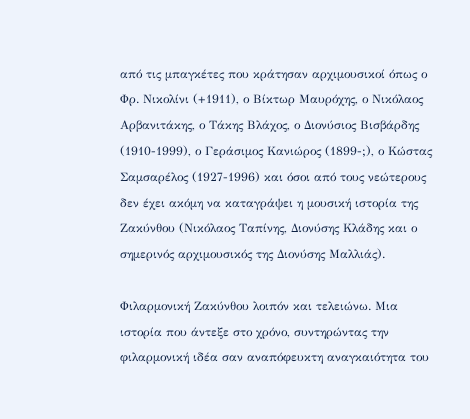από τις μπαγκέτες που κράτησαν αρχιμουσικοί όπως ο Φρ. Νικολίνι (+1911), ο Βίκτωρ Μαυρόχης, ο Νικόλαος Αρβανιτάκης, ο Τάκης Βλάχος, ο Διονύσιος Βισβάρδης (1910-1999), ο Γεράσιμος Κανιώρος (1899-;), ο Κώστας Σαμσαρέλος (1927-1996) και όσοι από τους νεώτερους δεν έχει ακόμη να καταγράψει η μουσική ιστορία της Ζακύνθου (Νικόλαος Ταπίνης, Διονύσης Κλάδης και ο σημερινός αρχιμουσικός της Διονύσης Μαλλιάς).

Φιλαρμονική Ζακύνθου λοιπόν και τελειώνω. Μια ιστορία που άντεξε στο χρόνο, συντηρώντας την φιλαρμονική ιδέα σαν αναπόφευκτη αναγκαιότητα του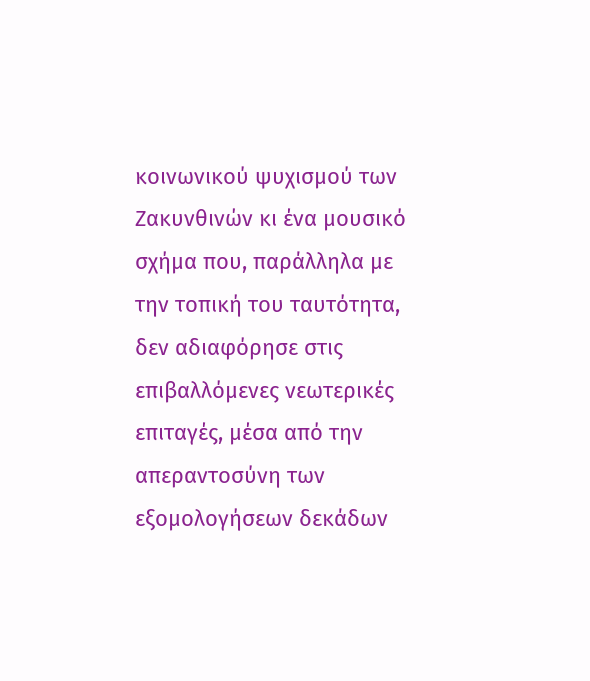κοινωνικού ψυχισμού των Ζακυνθινών κι ένα μουσικό σχήμα που, παράλληλα με την τοπική του ταυτότητα, δεν αδιαφόρησε στις επιβαλλόμενες νεωτερικές επιταγές, μέσα από την απεραντοσύνη των εξομολογήσεων δεκάδων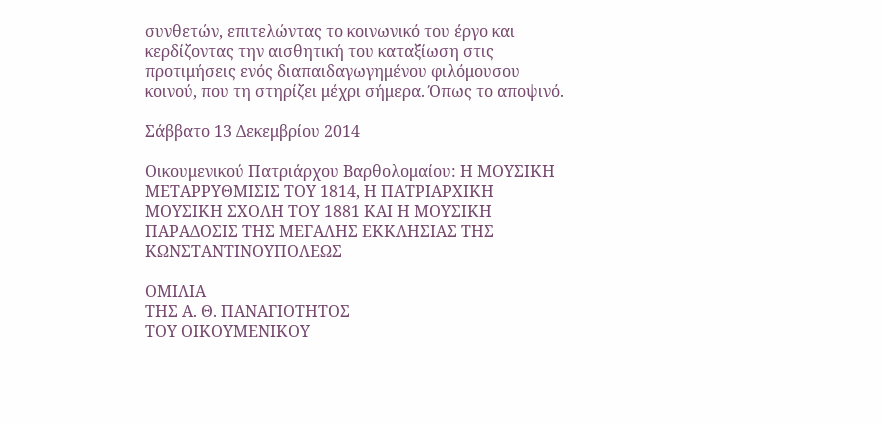συνθετών, επιτελώντας το κοινωνικό του έργο και κερδίζοντας την αισθητική του καταξίωση στις προτιμήσεις ενός διαπαιδαγωγημένου φιλόμουσου κοινού, που τη στηρίζει μέχρι σήμερα. Όπως το αποψινό.

Σάββατο 13 Δεκεμβρίου 2014

Οικουμενικού Πατριάρχου Βαρθολομαίου: Η ΜΟΥΣΙΚΗ ΜΕΤΑΡΡΥΘΜΙΣΙΣ ΤΟΥ 1814, Η ΠΑΤΡΙΑΡΧΙΚΗ ΜΟΥΣΙΚΗ ΣΧΟΛΗ ΤΟΥ 1881 ΚΑΙ Η ΜΟΥΣΙΚΗ ΠΑΡΑΔΟΣΙΣ ΤΗΣ ΜΕΓΑΛΗΣ ΕΚΚΛΗΣΙΑΣ ΤΗΣ ΚΩΝΣΤΑΝΤΙΝΟΥΠΟΛΕΩΣ

ΟΜΙΛΙΑ
ΤΗΣ Α. Θ. ΠΑΝΑΓΙΟΤΗΤΟΣ
ΤΟΥ ΟΙΚΟΥΜΕΝΙΚΟΥ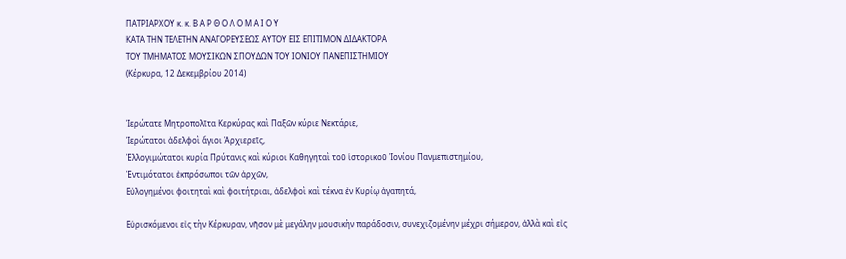ΠΑΤΡΙΑΡΧΟΥ κ. κ. Β Α Ρ Θ Ο Λ Ο Μ Α Ι Ο Υ
ΚΑΤΑ ΤΗΝ ΤΕΛΕΤΗΝ ΑΝΑΓΟΡΕΥΣΕΩΣ ΑΥΤΟΥ ΕΙΣ ΕΠΙΤΙΜΟΝ ΔΙΔΑΚΤΟΡΑ
ΤΟΥ ΤΜΗΜΑΤΟΣ ΜΟΥΣΙΚΩΝ ΣΠΟΥΔΩΝ ΤΟΥ ΙΟΝΙΟΥ ΠΑΝΕΠΙΣΤΗΜΙΟΥ
(Κέρκυρα, 12 Δεκεμβρίου 2014)


Ἱερώτατε Μητροπολῖτα Κερκύρας καὶ Παξῶν κύριε Νεκτάριε,
Ἱερώτατοι ἀδελφοὶ ἅγιοι Ἀρχιερεῖς,
Ἐλλογιμώτατοι κυρία Πρύτανις καὶ κύριοι Καθηγηταὶ τοῦ ἱστορικοῦ Ἰονίου Πανμεπιστημίου,
Ἐντιμότατοι ἐκπρόσωποι τῶν ἀρχῶν,
Εὐλογημένοι φοιτηταὶ καὶ φοιτήτριαι, ἀδελφοὶ καὶ τέκνα ἐν Κυρίῳ ἀγαπητά,

Εὑρισκόμενοι εἰς τὴν Κέρκυραν, νῆσον μὲ μεγάλην μουσικὴν παράδοσιν, συνεχιζομένην μέχρι σήμερον, ἀλλὰ καὶ εἰς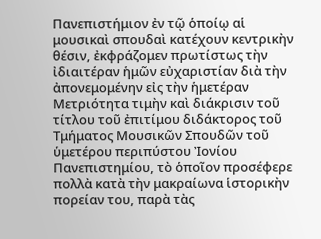Πανεπιστήμιον ἐν τῷ ὁποίῳ αἱ μουσικαὶ σπουδαὶ κατέχουν κεντρικὴν θέσιν, ἐκφράζομεν πρωτίστως τὴν ἰδιαιτέραν ἡμῶν εὐχαριστίαν διὰ τὴν ἀπονεμομένην εἰς τὴν ἡμετέραν Μετριότητα τιμὴν καὶ διάκρισιν τοῦ τίτλου τοῦ ἐπιτίμου διδάκτορος τοῦ Τμήματος Μουσικῶν Σπουδῶν τοῦ ὑμετέρου περιπύστου Ἰονίου Πανεπιστημίου, τὸ ὁποῖον προσέφερε πολλὰ κατὰ τὴν μακραίωνα ἱστορικὴν πορείαν του, παρὰ τὰς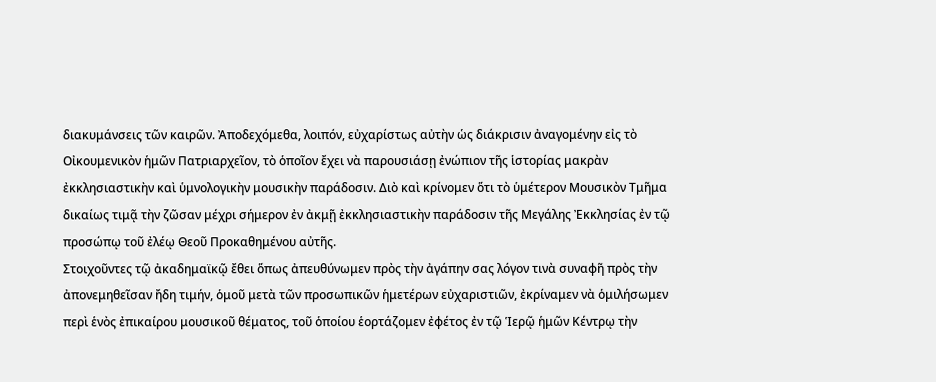διακυμάνσεις τῶν καιρῶν. Ἀποδεχόμεθα, λοιπόν, εὐχαρίστως αὐτὴν ὡς διάκρισιν ἀναγομένην εἰς τὸ Οἰκουμενικὸν ἡμῶν Πατριαρχεῖον, τὸ ὁποῖον ἔχει νὰ παρουσιάσῃ ἐνώπιον τῆς ἱστορίας μακρὰν ἐκκλησιαστικὴν καὶ ὑμνολογικὴν μουσικὴν παράδοσιν. Διὸ καὶ κρίνομεν ὅτι τὸ ὑμέτερον Μουσικὸν Τμῆμα δικαίως τιμᾷ τὴν ζῶσαν μέχρι σήμερον ἐν ἀκμῇ ἐκκλησιαστικὴν παράδοσιν τῆς Μεγάλης Ἐκκλησίας ἐν τῷ προσώπῳ τοῦ ἐλέῳ Θεοῦ Προκαθημένου αὐτῆς.
Στοιχοῦντες τῷ ἀκαδημαϊκῷ ἔθει ὅπως ἀπευθύνωμεν πρὸς τὴν ἀγάπην σας λόγον τινὰ συναφῆ πρὸς τὴν ἀπονεμηθεῖσαν ἤδη τιμήν, ὁμοῦ μετὰ τῶν προσωπικῶν ἡμετέρων εὐχαριστιῶν, ἐκρίναμεν νὰ ὁμιλήσωμεν περὶ ἑνὸς ἐπικαίρου μουσικοῦ θέματος, τοῦ ὁποίου ἑορτάζομεν ἐφέτος ἐν τῷ Ἱερῷ ἡμῶν Κέντρῳ τὴν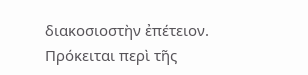διακοσιοστὴν ἐπέτειον. Πρόκειται περὶ τῆς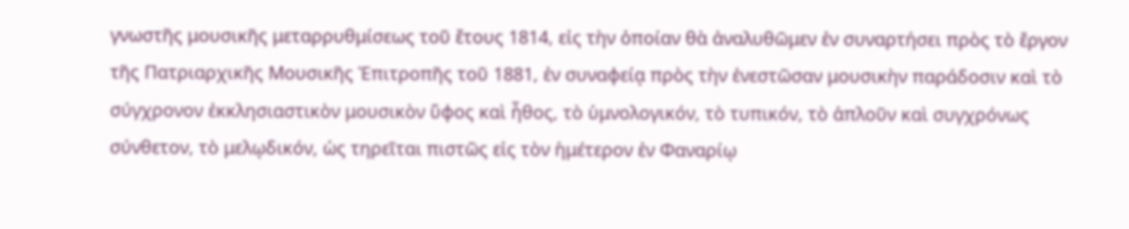γνωστῆς μουσικῆς μεταρρυθμίσεως τοῦ ἔτους 1814, εἰς τὴν ὁποίαν θὰ ἀναλυθῶμεν ἐν συναρτήσει πρὸς τὸ ἔργον τῆς Πατριαρχικῆς Μουσικῆς Ἐπιτροπῆς τοῦ 1881, ἐν συναφείᾳ πρὸς τὴν ἐνεστῶσαν μουσικὴν παράδοσιν καὶ τὸ σύγχρονον ἐκκλησιαστικὸν μουσικὸν ὕφος καὶ ἦθος, τὸ ὑμνολογικόν, τὸ τυπικόν, τὸ ἁπλοῦν καὶ συγχρόνως σύνθετον, τὸ μελῳδικόν, ὡς τηρεῖται πιστῶς εἰς τὸν ἡμέτερον ἐν Φαναρίῳ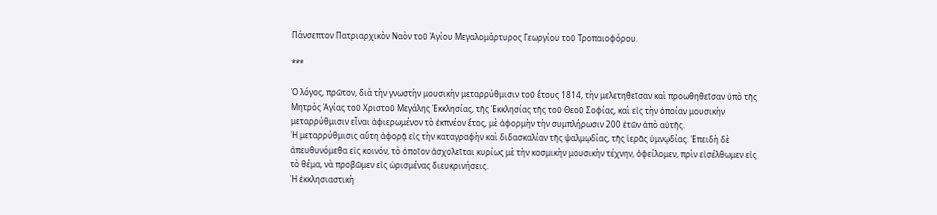Πάνσεπτον Πατριαρχικὸν Ναὸν τοῦ Ἁγίου Μεγαλομάρτυρος Γεωργίου τοῦ Τροπαιοφόρου.

***

Ὁ λόγος, πρῶτον, διὰ τὴν γνωστὴν μουσικὴν μεταρρύθμισιν τοῦ ἔτους 1814, τὴν μελετηθεῖσαν καὶ προωθηθεῖσαν ὑπὸ τῆς Μητρὸς Ἁγίας τοῦ Χριστοῦ Μεγάλης Ἐκκλησίας, τῆς Ἐκκλησίας τῆς τοῦ Θεοῦ Σοφίας, καὶ εἰς τὴν ὁποίαν μουσικὴν μεταρρύθμισιν εἶναι ἀφιερωμένον τὸ ἐκπνέον ἔτος, μὲ ἀφορμὴν τὴν συμπλήρωσιν 200 ἐτῶν ἀπὸ αὐτῆς.
Ἡ μεταρρύθμισις αὕτη ἀφορᾷ εἰς τὴν καταγραφὴν καὶ διδασκαλίαν τῆς ψαλμῳδίας, τῆς ἱερᾶς ὑμνῳδίας. Ἐπειδὴ δὲ ἀπευθυνόμεθα εἰς κοινόν, τὸ ὁποῖον ἀσχολεῖται κυρίως μὲ τὴν κοσμικὴν μουσικὴν τέχνην, ὀφείλομεν, πρὶν εἰσέλθωμεν εἰς τὸ θέμα, νὰ προβῶμεν εἰς ὡρισμένας διευκρινήσεις.
Ἡ ἐκκλησιαστικὴ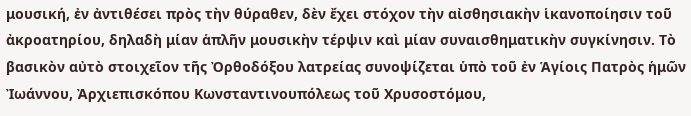μουσική, ἐν ἀντιθέσει πρὸς τὴν θύραθεν, δὲν ἔχει στόχον τὴν αἰσθησιακὴν ἱκανοποίησιν τοῦ ἀκροατηρίου, δηλαδὴ μίαν ἁπλῆν μουσικὴν τέρψιν καὶ μίαν συναισθηματικὴν συγκίνησιν. Τὸ βασικὸν αὐτὸ στοιχεῖον τῆς Ὀρθοδόξου λατρείας συνοψίζεται ὑπὸ τοῦ ἐν Ἁγίοις Πατρὸς ἡμῶν Ἰωάννου, Ἀρχιεπισκόπου Κωνσταντινουπόλεως τοῦ Χρυσοστόμου,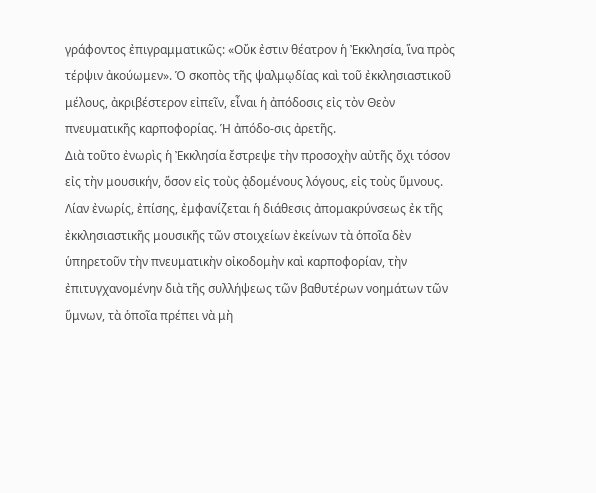γράφοντος ἐπιγραμματικῶς: «Οὔκ ἐστιν θέατρον ἡ Ἐκκλησία, ἵνα πρὸς τέρψιν ἀκούωμεν». Ὁ σκοπὸς τῆς ψαλμῳδίας καὶ τοῦ ἐκκλησιαστικοῦ μέλους, ἀκριβέστερον εἰπεῖν, εἶναι ἡ ἀπόδοσις εἰς τὸν Θεὸν πνευματικῆς καρποφορίας. Ἡ ἀπόδο-σις ἀρετῆς.
Διὰ τοῦτο ἐνωρὶς ἡ Ἐκκλησία ἔστρεψε τὴν προσοχὴν αὐτῆς ὄχι τόσον εἰς τὴν μουσικήν, ὅσον εἰς τοὺς ᾀδομένους λόγους, εἰς τοὺς ὕμνους. Λίαν ἐνωρίς, ἐπίσης, ἐμφανίζεται ἡ διάθεσις ἀπομακρύνσεως ἐκ τῆς ἐκκλησιαστικῆς μουσικῆς τῶν στοιχείων ἐκείνων τὰ ὁποῖα δὲν ὑπηρετοῦν τὴν πνευματικὴν οἰκοδομὴν καὶ καρποφορίαν, τὴν ἐπιτυγχανομένην διὰ τῆς συλλήψεως τῶν βαθυτέρων νοημάτων τῶν ὕμνων, τὰ ὁποῖα πρέπει νὰ μὴ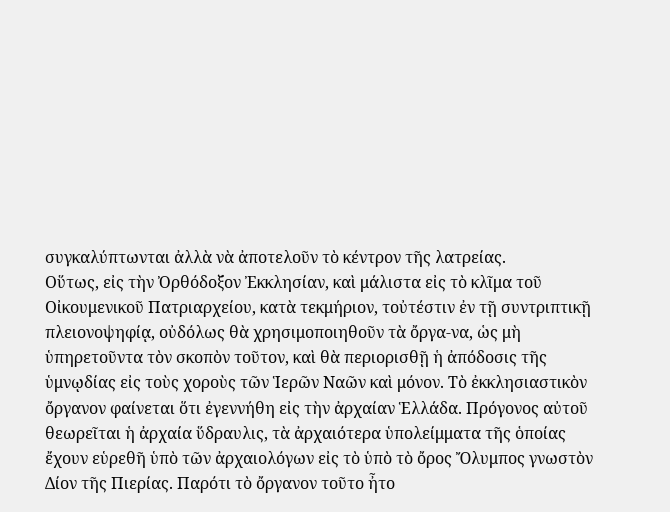συγκαλύπτωνται ἀλλὰ νὰ ἀποτελοῦν τὸ κέντρον τῆς λατρείας.
Οὕτως, εἰς τὴν Ὀρθόδοξον Ἐκκλησίαν, καὶ μάλιστα εἰς τὸ κλῖμα τοῦ Οἰκουμενικοῦ Πατριαρχείου, κατὰ τεκμήριον, τοὐτέστιν ἐν τῇ συντριπτικῇ πλειονοψηφίᾳ, οὐδόλως θὰ χρησιμοποιηθοῦν τὰ ὄργα-να, ὡς μὴ ὑπηρετοῦντα τὸν σκοπὸν τοῦτον, καὶ θὰ περιορισθῇ ἡ ἀπόδοσις τῆς ὑμνῳδίας εἰς τοὺς χοροὺς τῶν Ἱερῶν Ναῶν καὶ μόνον. Τὸ ἐκκλησιαστικὸν ὄργανον φαίνεται ὅτι ἐγεννήθη εἰς τὴν ἀρχαίαν Ἑλλάδα. Πρόγονος αὐτοῦ θεωρεῖται ἡ ἀρχαία ὕδραυλις, τὰ ἀρχαιότερα ὑπολείμματα τῆς ὁποίας ἔχουν εὑρεθῆ ὑπὸ τῶν ἀρχαιολόγων εἰς τὸ ὑπὸ τὸ ὄρος Ὄλυμπος γνωστὸν Δίον τῆς Πιερίας. Παρότι τὸ ὄργανον τοῦτο ἦτο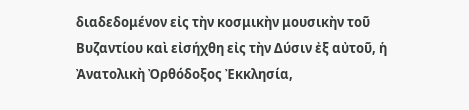διαδεδομένον εἰς τὴν κοσμικὴν μουσικὴν τοῦ Βυζαντίου καὶ εἰσήχθη εἰς τὴν Δύσιν ἐξ αὐτοῦ, ἡ Ἀνατολικὴ Ὀρθόδοξος Ἐκκλησία,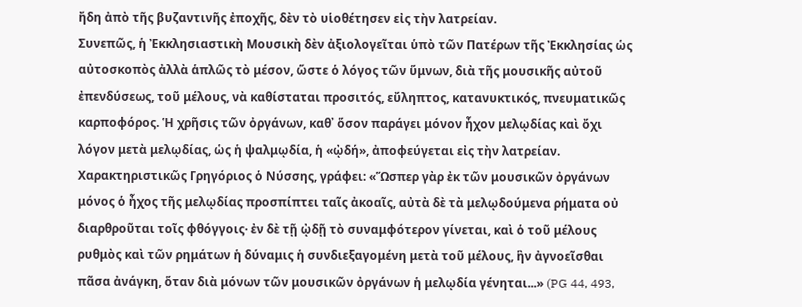ἤδη ἀπὸ τῆς βυζαντινῆς ἐποχῆς, δὲν τὸ υἱοθέτησεν εἰς τὴν λατρείαν.
Συνεπῶς, ἡ Ἐκκλησιαστικὴ Μουσικὴ δὲν ἀξιολογεῖται ὑπὸ τῶν Πατέρων τῆς Ἐκκλησίας ὡς αὐτοσκοπὸς ἀλλὰ ἁπλῶς τὸ μέσον, ὥστε ὁ λόγος τῶν ὕμνων, διὰ τῆς μουσικῆς αὐτοῦ ἐπενδύσεως, τοῦ μέλους, νὰ καθίσταται προσιτός, εὔληπτος, κατανυκτικός, πνευματικῶς καρποφόρος. Ἡ χρῆσις τῶν ὀργάνων, καθ᾿ ὅσον παράγει μόνον ἦχον μελῳδίας καὶ ὄχι λόγον μετὰ μελῳδίας, ὡς ἡ ψαλμῳδία, ἡ «ᾠδή», ἀποφεύγεται εἰς τὴν λατρείαν. Χαρακτηριστικῶς Γρηγόριος ὁ Νύσσης, γράφει: «Ὥσπερ γὰρ ἐκ τῶν μουσικῶν ὀργάνων μόνος ὁ ἦχος τῆς μελῳδίας προσπίπτει ταῖς ἀκοαῖς, αὐτὰ δὲ τὰ μελῳδούμενα ρήματα οὐ διαρθροῦται τοῖς φθόγγοις· ἐν δὲ τῇ ᾠδῇ τὸ συναμφότερον γίνεται, καὶ ὁ τοῦ μέλους ρυθμὸς καὶ τῶν ρημάτων ἡ δύναμις ἡ συνδιεξαγομένη μετὰ τοῦ μέλους, ἣν ἀγνοεῖσθαι πᾶσα ἀνάγκη, ὅταν διὰ μόνων τῶν μουσικῶν ὀργάνων ἡ μελῳδία γένηται...» (PG 44, 493,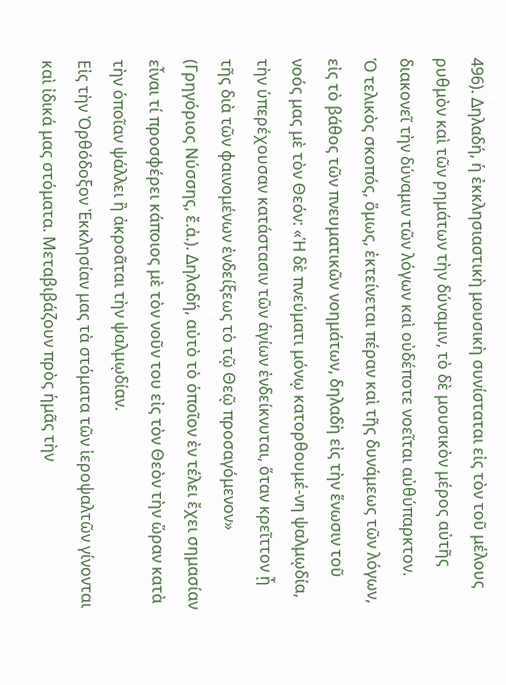496). Δηλαδή, ἡ ἐκκλησιαστικὴ μουσικὴ συνίσταται εἰς τὸν τοῦ μέλους ρυθμὸν καὶ τῶν ρημάτων τὴν δύναμιν, τὸ δὲ μουσικὸν μέρος αὐτῆς διακονεῖ τὴν δύναμιν τῶν λόγων καὶ οὐδέποτε νοεῖται αὐθύπαρκτον.
Ὁ τελικὸς σκοπός, ὅμως, ἐκτείνεται πέραν καὶ τῆς δυνάμεως τῶν λόγων, εἰς τὸ βάθος τῶν πνευματικῶν νοημάτων, δηλαδὴ εἰς τὴν ἕνωσιν τοῦ νοός μας μὲ τὸν Θεόν: «Ἡ δὲ πνεύματι μόνῳ κατορθουμέ-νη ψαλμῳδία, τὴν ὑπερέχουσαν κατάστασιν τῶν ἁγίων ἐνδείκνυται, ὅταν κρεῖττον ᾖ τῆς διὰ τῶν φαινομένων ἐνδείξεως τὸ τῷ Θεῷ προσαγόμενον» (Γρηγόριος Νύσσης, ἔ.ἀ.). Δηλαδή, αὐτὸ τὸ ὁποῖον ἐν τέλει ἔχει σημασίαν εἶναι τί προσφέρει κάποιος μὲ τὸν νοῦν του εἰς τὸν Θεὸν τὴν ὥραν κατὰ τὴν ὁποῖαν ψάλλει ἢ ἀκροᾶται τὴν ψαλμῳδίαν.
Εἰς τὴν Ὀρθόδοξον Ἐκκλησίαν μας τὰ στόματα τῶν ἱεροψαλτῶν γίνονται καὶ ἰδικά μας στόματα. Μεταβιβάζουν πρὸς ἡμᾶς τὴν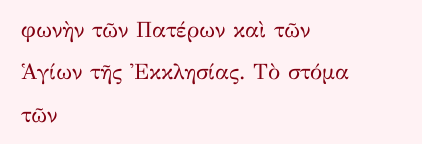φωνὴν τῶν Πατέρων καὶ τῶν Ἁγίων τῆς Ἐκκλησίας. Τὸ στόμα τῶν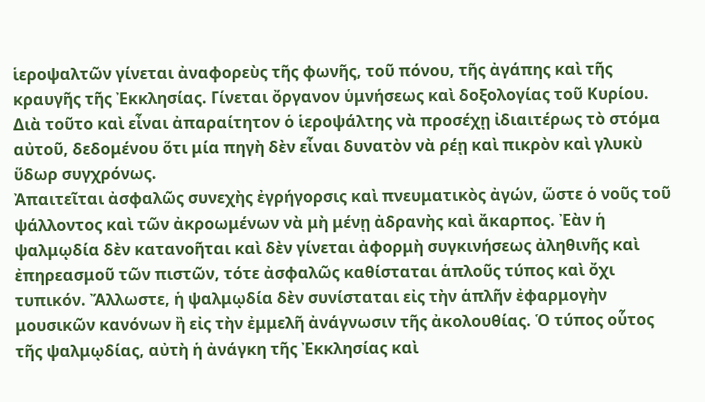ἱεροψαλτῶν γίνεται ἀναφορεὺς τῆς φωνῆς, τοῦ πόνου, τῆς ἀγάπης καὶ τῆς κραυγῆς τῆς Ἐκκλησίας. Γίνεται ὄργανον ὑμνήσεως καὶ δοξολογίας τοῦ Κυρίου. Διὰ τοῦτο καὶ εἶναι ἀπαραίτητον ὁ ἱεροψάλτης νὰ προσέχῃ ἰδιαιτέρως τὸ στόμα αὐτοῦ, δεδομένου ὅτι μία πηγὴ δὲν εἶναι δυνατὸν νὰ ρέῃ καὶ πικρὸν καὶ γλυκὺ ὕδωρ συγχρόνως.
Ἀπαιτεῖται ἀσφαλῶς συνεχὴς ἐγρήγορσις καὶ πνευματικὸς ἀγών, ὥστε ὁ νοῦς τοῦ ψάλλοντος καὶ τῶν ἀκροωμένων νὰ μὴ μένῃ ἀδρανὴς καὶ ἄκαρπος. Ἐὰν ἡ ψαλμῳδία δὲν κατανοῆται καὶ δὲν γίνεται ἀφορμὴ συγκινήσεως ἀληθινῆς καὶ ἐπηρεασμοῦ τῶν πιστῶν, τότε ἀσφαλῶς καθίσταται ἁπλοῦς τύπος καὶ ὄχι τυπικόν. Ἄλλωστε, ἡ ψαλμῳδία δὲν συνίσταται εἰς τὴν ἁπλῆν ἐφαρμογὴν μουσικῶν κανόνων ἢ εἰς τὴν ἐμμελῆ ἀνάγνωσιν τῆς ἀκολουθίας. Ὁ τύπος οὗτος τῆς ψαλμῳδίας, αὐτὴ ἡ ἀνάγκη τῆς Ἐκκλησίας καὶ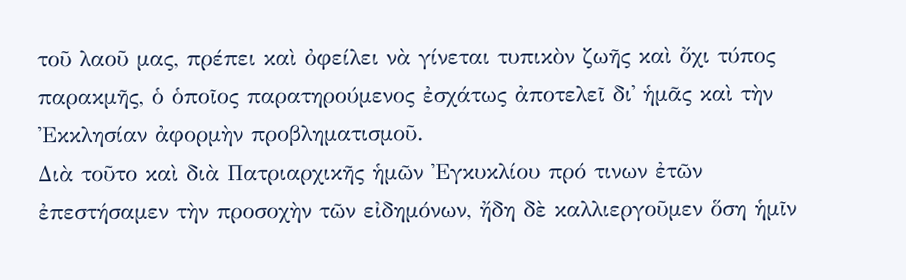τοῦ λαοῦ μας, πρέπει καὶ ὀφείλει νὰ γίνεται τυπικὸν ζωῆς καὶ ὄχι τύπος παρακμῆς, ὁ ὁποῖος παρατηρούμενος ἐσχάτως ἀποτελεῖ δι᾿ ἡμᾶς καὶ τὴν Ἐκκλησίαν ἀφορμὴν προβληματισμοῦ.
Διὰ τοῦτο καὶ διὰ Πατριαρχικῆς ἡμῶν Ἐγκυκλίου πρό τινων ἐτῶν ἐπεστήσαμεν τὴν προσοχὴν τῶν εἰδημόνων, ἤδη δὲ καλλιεργοῦμεν ὅση ἡμῖν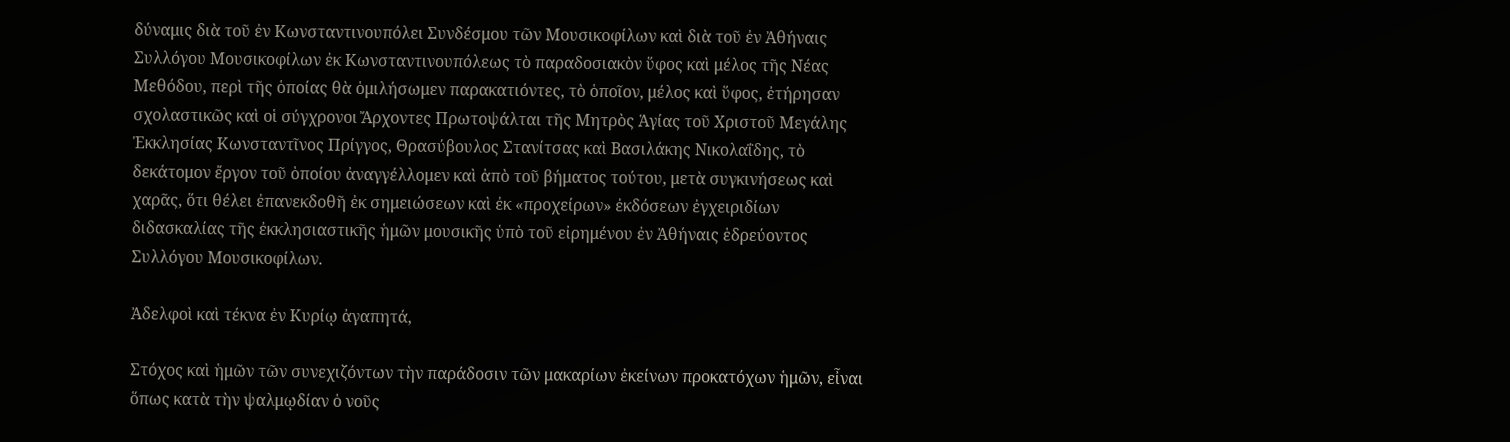δύναμις διὰ τοῦ ἐν Κωνσταντινουπόλει Συνδέσμου τῶν Μουσικοφίλων καὶ διὰ τοῦ ἐν Ἀθήναις Συλλόγου Μουσικοφίλων ἐκ Κωνσταντινουπόλεως τὸ παραδοσιακὸν ὕφος καὶ μέλος τῆς Νέας Μεθόδου, περὶ τῆς ὁποίας θὰ ὁμιλήσωμεν παρακατιόντες, τὸ ὁποῖον, μέλος καὶ ὕφος, ἐτήρησαν σχολαστικῶς καὶ οἱ σύγχρονοι Ἄρχοντες Πρωτοψάλται τῆς Μητρὸς Ἁγίας τοῦ Χριστοῦ Μεγάλης Ἐκκλησίας Κωνσταντῖνος Πρίγγος, Θρασύβουλος Στανίτσας καὶ Βασιλάκης Νικολαΐδης, τὸ δεκάτομον ἔργον τοῦ ὁποίου ἀναγγέλλομεν καὶ ἀπὸ τοῦ βήματος τούτου, μετὰ συγκινήσεως καὶ χαρᾶς, ὅτι θέλει ἐπανεκδοθῆ ἐκ σημειώσεων καὶ ἐκ «προχείρων» ἐκδόσεων ἐγχειριδίων διδασκαλίας τῆς ἐκκλησιαστικῆς ἡμῶν μουσικῆς ὑπὸ τοῦ εἰρημένου ἐν Ἀθήναις ἑδρεύοντος Συλλόγου Μουσικοφίλων.

Ἀδελφοὶ καὶ τέκνα ἐν Κυρίῳ ἀγαπητά,

Στόχος καὶ ἡμῶν τῶν συνεχιζόντων τὴν παράδοσιν τῶν μακαρίων ἐκείνων προκατόχων ἡμῶν, εἶναι ὅπως κατὰ τὴν ψαλμῳδίαν ὁ νοῦς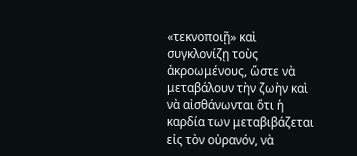«τεκνοποιῇ» καὶ συγκλονίζῃ τοὺς ἀκροωμένους, ὥστε νὰ μεταβάλουν τὴν ζωὴν καὶ νὰ αἰσθάνωνται ὅτι ἡ καρδία των μεταβιβάζεται εἰς τὸν οὐρανόν, νὰ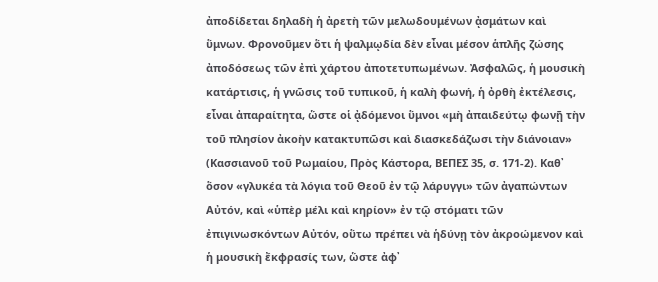ἀποδίδεται δηλαδὴ ἡ ἀρετὴ τῶν μελωδουμένων ᾀσμάτων καὶ ὕμνων. Φρονοῦμεν ὅτι ἡ ψαλμῳδία δὲν εἶναι μέσον ἁπλῆς ζώσης ἀποδόσεως τῶν ἐπὶ χάρτου ἀποτετυπωμένων. Ἀσφαλῶς, ἡ μουσικὴ κατάρτισις, ἡ γνῶσις τοῦ τυπικοῦ, ἡ καλὴ φωνή, ἡ ὀρθὴ ἐκτέλεσις, εἶναι ἀπαραίτητα, ὥστε οἱ ᾀδόμενοι ὕμνοι «μὴ ἀπαιδεύτῳ φωνῇ τὴν τοῦ πλησίον ἀκοὴν κατακτυπῶσι καὶ διασκεδάζωσι τὴν διάνοιαν» (Κασσιανοῦ τοῦ Ρωμαίου, Πρὸς Κάστορα, ΒΕΠΕΣ 35, σ. 171-2). Καθ᾿ ὅσον «γλυκέα τὰ λόγια τοῦ Θεοῦ ἐν τῷ λάρυγγι» τῶν ἀγαπώντων Αὐτόν, καὶ «ὑπὲρ μέλι καὶ κηρίον» ἐν τῷ στόματι τῶν ἐπιγινωσκόντων Αὐτόν, οὕτω πρέπει νὰ ἡδύνῃ τὸν ἀκροώμενον καὶ ἡ μουσικὴ ἔκφρασίς των, ὥστε ἀφ᾿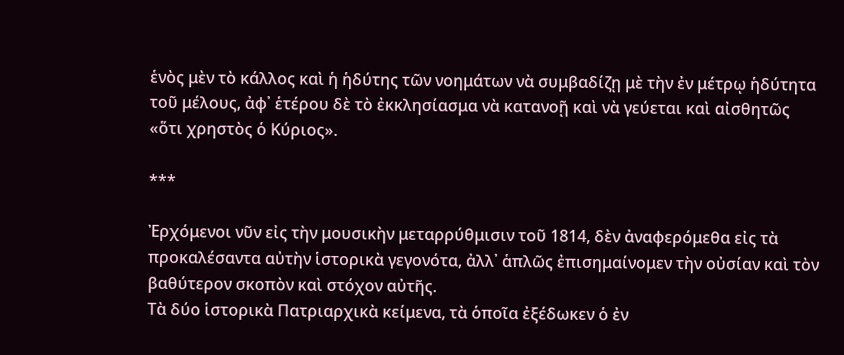ἑνὸς μὲν τὸ κάλλος καὶ ἡ ἡδύτης τῶν νοημάτων νὰ συμβαδίζῃ μὲ τὴν ἐν μέτρῳ ἡδύτητα τοῦ μέλους, ἀφ᾿ ἑτέρου δὲ τὸ ἐκκλησίασμα νὰ κατανοῇ καὶ νὰ γεύεται καὶ αἰσθητῶς «ὅτι χρηστὸς ὁ Κύριος».

***

Ἐρχόμενοι νῦν εἰς τὴν μουσικὴν μεταρρύθμισιν τοῦ 1814, δὲν ἀναφερόμεθα εἰς τὰ προκαλέσαντα αὐτὴν ἱστορικὰ γεγονότα, ἀλλ᾿ ἁπλῶς ἐπισημαίνομεν τὴν οὐσίαν καὶ τὸν βαθύτερον σκοπὸν καὶ στόχον αὐτῆς.
Τὰ δύο ἱστορικὰ Πατριαρχικὰ κείμενα, τὰ ὁποῖα ἐξέδωκεν ὁ ἐν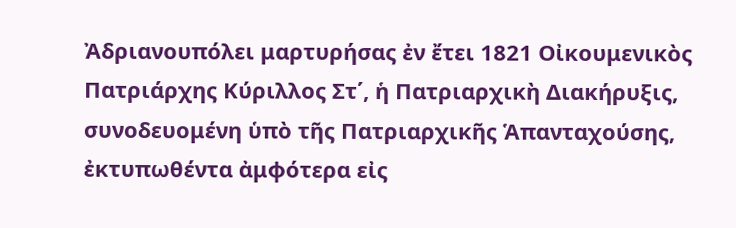Ἀδριανουπόλει μαρτυρήσας ἐν ἔτει 1821 Οἰκουμενικὸς Πατριάρχης Κύριλλος Στ΄, ἡ Πατριαρχικὴ Διακήρυξις, συνοδευομένη ὑπὸ τῆς Πατριαρχικῆς Ἁπανταχούσης, ἐκτυπωθέντα ἀμφότερα εἰς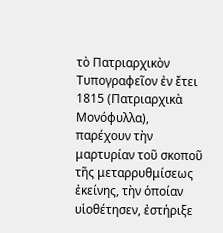τὸ Πατριαρχικὸν Τυπογραφεῖον ἐν ἔτει 1815 (Πατριαρχικὰ Μονόφυλλα), παρέχουν τὴν μαρτυρίαν τοῦ σκοποῦ τῆς μεταρρυθμίσεως ἐκείνης, τὴν ὁποίαν υἱοθέτησεν, ἐστήριξε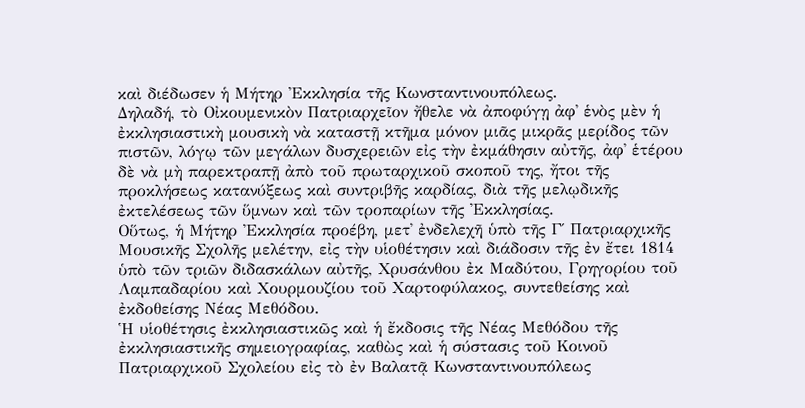καὶ διέδωσεν ἡ Μήτηρ Ἐκκλησία τῆς Κωνσταντινουπόλεως.
Δηλαδή, τὸ Οἰκουμενικὸν Πατριαρχεῖον ἤθελε νὰ ἀποφύγῃ ἀφ᾿ ἑνὸς μὲν ἡ ἐκκλησιαστικὴ μουσικὴ νὰ καταστῇ κτῆμα μόνον μιᾶς μικρᾶς μερίδος τῶν πιστῶν, λόγῳ τῶν μεγάλων δυσχερειῶν εἰς τὴν ἐκμάθησιν αὐτῆς, ἀφ᾿ ἑτέρου δὲ νὰ μὴ παρεκτραπῇ ἀπὸ τοῦ πρωταρχικοῦ σκοποῦ της, ἤτοι τῆς προκλήσεως κατανύξεως καὶ συντριβῆς καρδίας, διὰ τῆς μελῳδικῆς ἐκτελέσεως τῶν ὕμνων καὶ τῶν τροπαρίων τῆς Ἐκκλησίας.
Οὕτως, ἡ Μήτηρ Ἐκκλησία προέβη, μετ᾿ ἐνδελεχῆ ὑπὸ τῆς Γ΄ Πατριαρχικῆς Μουσικῆς Σχολῆς μελέτην, εἰς τὴν υἱοθέτησιν καὶ διάδοσιν τῆς ἐν ἔτει 1814 ὑπὸ τῶν τριῶν διδασκάλων αὐτῆς, Χρυσάνθου ἐκ Μαδύτου, Γρηγορίου τοῦ Λαμπαδαρίου καὶ Χουρμουζίου τοῦ Χαρτοφύλακος, συντεθείσης καὶ ἐκδοθείσης Νέας Μεθόδου.
Ἡ υἱοθέτησις ἐκκλησιαστικῶς καὶ ἡ ἔκδοσις τῆς Νέας Μεθόδου τῆς ἐκκλησιαστικῆς σημειογραφίας, καθὼς καὶ ἡ σύστασις τοῦ Κοινοῦ Πατριαρχικοῦ Σχολείου εἰς τὸ ἐν Βαλατᾷ Κωνσταντινουπόλεως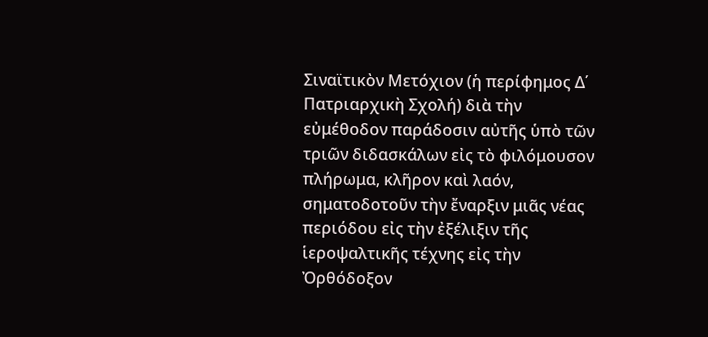Σιναϊτικὸν Μετόχιον (ἡ περίφημος Δ΄ Πατριαρχικὴ Σχολή) διὰ τὴν εὐμέθοδον παράδοσιν αὐτῆς ὑπὸ τῶν τριῶν διδασκάλων εἰς τὸ φιλόμουσον πλήρωμα, κλῆρον καὶ λαόν, σηματοδοτοῦν τὴν ἔναρξιν μιᾶς νέας περιόδου εἰς τὴν ἐξέλιξιν τῆς ἱεροψαλτικῆς τέχνης εἰς τὴν Ὀρθόδοξον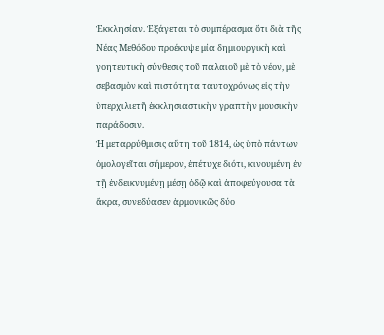Ἐκκλησίαν. Ἐξάγεται τὸ συμπέρασμα ὅτι διὰ τῆς Νέας Μεθόδου προέκυψε μία δημιουργικὴ καὶ γοητευτικὴ σύνθεσις τοῦ παλαιοῦ μὲ τὸ νέον, μὲ σεβασμὸν καὶ πιστότητα ταυτοχρόνως εἰς τὴν ὑπερχιλιετῆ ἐκκλησιαστικὴν γραπτὴν μουσικὴν παράδοσιν.
Ἡ μεταρρύθμισις αὕτη τοῦ 1814, ὡς ὑπὸ πάντων ὁμολογεῖται σήμερον, ἐπέτυχε διότι, κινουμένη ἐν τῇ ἐνδεικνυμένῃ μέσῃ ὁδῷ καὶ ἀποφεύγουσα τὰ ἄκρα, συνεδύασεν ἁρμονικῶς δύο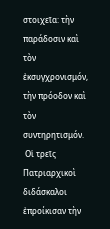στοιχεῖα: τὴν παράδοσιν καὶ τὸν ἐκσυγχρονισμόν, τὴν πρόοδον καὶ τὸν συντηρητισμόν.
 Οἱ τρεῖς Πατριαρχικοὶ διδάσκαλοι ἐπροίκισαν τὴν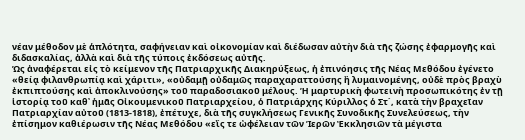νέαν μέθοδον μὲ ἁπλότητα, σαφήνειαν καὶ οἰκονομίαν καὶ διέδωσαν αὐτὴν διὰ τῆς ζώσης ἐφαρμογῆς καὶ διδασκαλίας, ἀλλὰ καὶ διὰ τῆς τύποις ἐκδόσεως αὐτῆς.
Ὡς ἀναφέρεται εἰς τὸ κείμενον τῆς Πατριαρχικῆς Διακηρύξεως, ἡ ἐπινόησις τῆς Νέας Μεθόδου ἐγένετο «θείᾳ φιλανθρωπίᾳ καὶ χάριτι», «οὐδαμῇ οὐδαμῶς παραχαραττούσης ἢ λυμαινομένης, οὐδὲ πρὸς βραχὺ ἐκπιπτούσης καὶ ἀποκλινούσης» τοῦ παραδοσιακοῦ μέλους. Ἡ μαρτυρικὴ φωτεινὴ προσωπικότης ἐν τῇ ἱστορίᾳ τοῦ καθ᾿ ἡμᾶς Οἰκουμενικοῦ Πατριαρχείου, ὁ Πατριάρχης Κύριλλος ὁ Στ΄, κατὰ τὴν βραχεῖαν Πατριαρχίαν αὐτοῦ (1813-1818), ἐπέτυχε, διὰ τῆς συγκλήσεως Γενικῆς Συνοδικῆς Συνελεύσεως, τὴν ἐπίσημον καθιέρωσιν τῆς Νέας Μεθόδου «εἴς τε ὠφέλειαν τῶν Ἱερῶν Ἐκκλησιῶν τὰ μέγιστα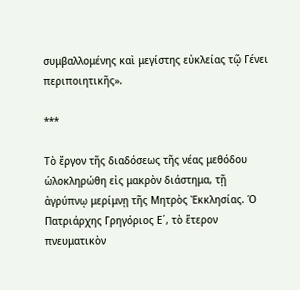συμβαλλομένης καὶ μεγίστης εὐκλείας τῷ Γένει περιποιητικῆς».

***

Τὸ ἔργον τῆς διαδόσεως τῆς νέας μεθόδου ὡλοκληρώθη εἰς μακρὸν διάστημα, τῇ ἀγρύπνῳ μερίμνῃ τῆς Μητρὸς Ἐκκλησίας. Ὁ Πατριάρχης Γρηγόριος Ε΄, τὸ ἕτερον πνευματικὸν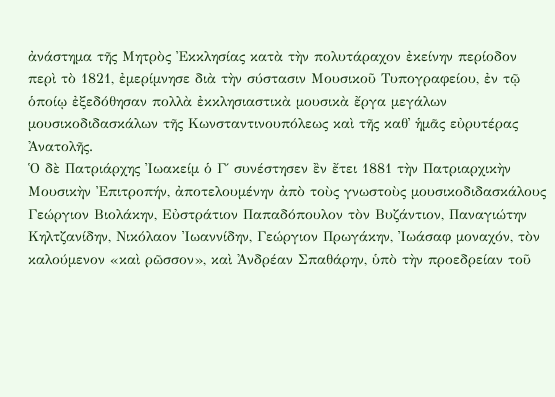ἀνάστημα τῆς Μητρὸς Ἐκκλησίας κατὰ τὴν πολυτάραχον ἐκείνην περίοδον περὶ τὸ 1821, ἐμερίμνησε διὰ τὴν σύστασιν Μουσικοῦ Τυπογραφείου, ἐν τῷ ὁποίῳ ἐξεδόθησαν πολλὰ ἐκκλησιαστικὰ μουσικὰ ἔργα μεγάλων μουσικοδιδασκάλων τῆς Κωνσταντινουπόλεως καὶ τῆς καθ᾿ ἡμᾶς εὐρυτέρας Ἀνατολῆς.
Ὁ δὲ Πατριάρχης Ἰωακείμ ὁ Γ΄ συνέστησεν ἒν ἔτει 1881 τὴν Πατριαρχικὴν Μουσικὴν Ἐπιτροπήν, ἀποτελουμένην ἀπὸ τοὺς γνωστοὺς μουσικοδιδασκάλους Γεώργιον Βιολάκην, Εὐστράτιον Παπαδόπουλον τὸν Βυζάντιον, Παναγιώτην Κηλτζανίδην, Νικόλαον Ἰωαννίδην, Γεώργιον Πρωγάκην, Ἰωάσαφ μοναχόν, τὸν καλούμενον «καὶ ρῶσσον», καὶ Ἀνδρέαν Σπαθάρην, ὑπὸ τὴν προεδρείαν τοῦ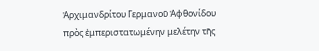Ἀρχιμανδρίτου Γερμανοῦ Ἀφθονίδου πρὸς ἐμπεριστατωμένην μελέτην τῆς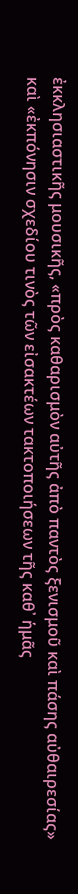ἐκκλησιαστικῆς μουσικῆς, «πρὸς καθαρισμὸν αὐτῆς ἀπὸ παντὸς ξενισμοῦ καὶ πάσης αὐθαιρεσίας» καὶ «ἐκπόνησιν σχεδίου τινὸς τῶν εἰσακτέων τακτοποιήσεων τῆς καθ᾿ ἡμᾶς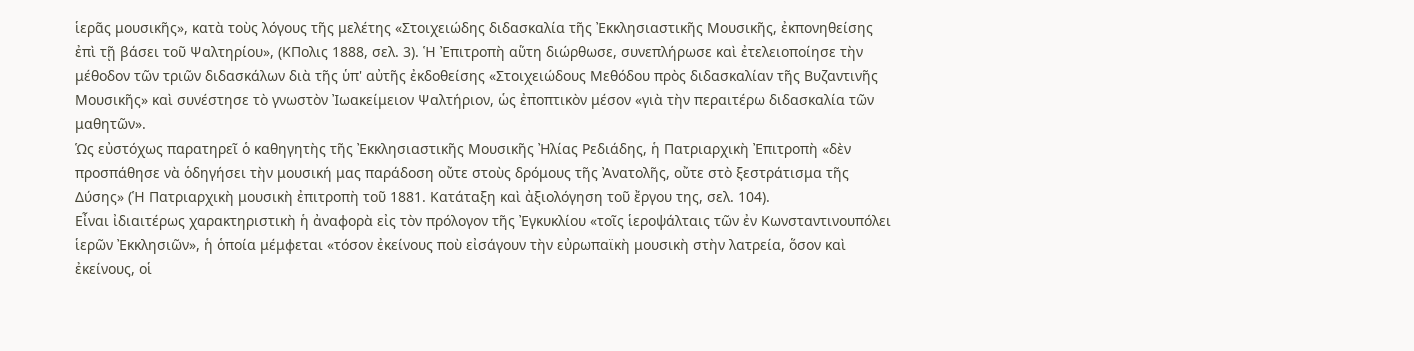ἱερᾶς μουσικῆς», κατὰ τοὺς λόγους τῆς μελέτης «Στοιχειώδης διδασκαλία τῆς Ἐκκλησιαστικῆς Μουσικῆς, ἐκπονηθείσης ἐπὶ τῇ βάσει τοῦ Ψαλτηρίου», (ΚΠολις 1888, σελ. 3). Ἡ Ἐπιτροπὴ αὕτη διώρθωσε, συνεπλήρωσε καὶ ἐτελειοποίησε τὴν μέθοδον τῶν τριῶν διδασκάλων διὰ τῆς ὑπ' αὐτῆς ἐκδοθείσης «Στοιχειώδους Μεθόδου πρὸς διδασκαλίαν τῆς Βυζαντινῆς Μουσικῆς» καὶ συνέστησε τὸ γνωστὸν Ἰωακείμειον Ψαλτήριον, ὡς ἐποπτικὸν μέσον «γιὰ τὴν περαιτέρω διδασκαλία τῶν μαθητῶν».
Ὡς εὐστόχως παρατηρεῖ ὁ καθηγητὴς τῆς Ἐκκλησιαστικῆς Μουσικῆς Ἠλίας Ρεδιάδης, ἡ Πατριαρχικὴ Ἐπιτροπὴ «δὲν προσπάθησε νὰ ὁδηγήσει τὴν μουσική μας παράδοση οὔτε στοὺς δρόμους τῆς Ἀνατολῆς, οὔτε στὸ ξεστράτισμα τῆς Δύσης» (Ἡ Πατριαρχικὴ μουσικὴ ἐπιτροπὴ τοῦ 1881. Κατάταξη καὶ ἀξιολόγηση τοῦ ἔργου της, σελ. 104).
Εἶναι ἰδιαιτέρως χαρακτηριστικὴ ἡ ἀναφορὰ εἰς τὸν πρόλογον τῆς Ἐγκυκλίου «τοῖς ἱεροψάλταις τῶν ἐν Κωνσταντινουπόλει ἱερῶν Ἐκκλησιῶν», ἡ ὁποία μέμφεται «τόσον ἐκείνους ποὺ εἰσάγουν τὴν εὐρωπαϊκὴ μουσικὴ στὴν λατρεία, ὅσον καὶ ἐκείνους, οἱ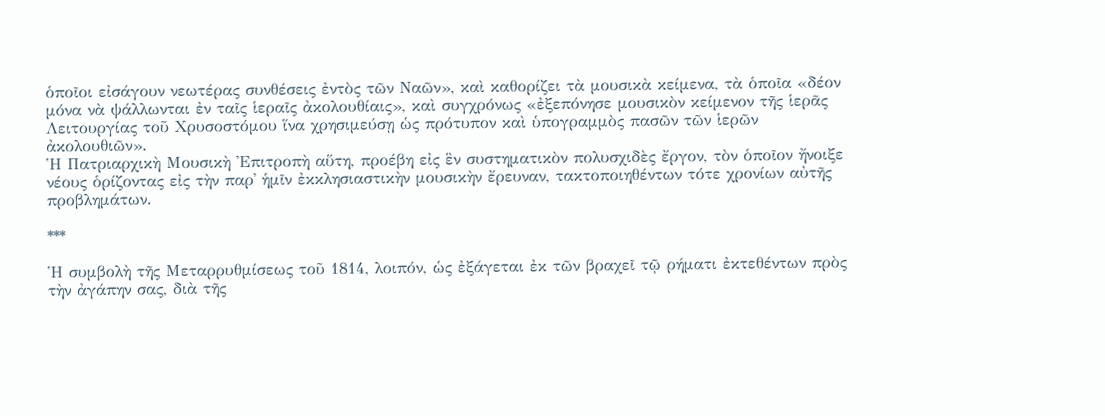ὁποῖοι εἰσάγουν νεωτέρας συνθέσεις ἐντὸς τῶν Ναῶν», καὶ καθορίζει τὰ μουσικὰ κείμενα, τὰ ὁποῖα «δέον μόνα νὰ ψάλλωνται ἐν ταῖς ἱεραῖς ἀκολουθίαις», καὶ συγχρόνως «ἐξεπόνησε μουσικὸν κείμενον τῆς ἱερᾶς Λειτουργίας τοῦ Χρυσοστόμου ἵνα χρησιμεύσῃ ὡς πρότυπον καὶ ὑπογραμμὸς πασῶν τῶν ἱερῶν ἀκολουθιῶν».
Ἡ Πατριαρχικὴ Μουσικὴ Ἐπιτροπὴ αὕτη, προέβη εἰς ἓν συστηματικὸν πολυσχιδὲς ἔργον, τὸν ὁποῖον ἤνοιξε νέους ὁρίζοντας εἰς τὴν παρ᾿ ἡμῖν ἐκκλησιαστικὴν μουσικὴν ἔρευναν, τακτοποιηθέντων τότε χρονίων αὐτῆς προβλημάτων.

***

Ἡ συμβολὴ τῆς Μεταρρυθμίσεως τοῦ 1814, λοιπόν, ὡς ἐξάγεται ἐκ τῶν βραχεῖ τῷ ρήματι ἐκτεθέντων πρὸς τὴν ἀγάπην σας, διὰ τῆς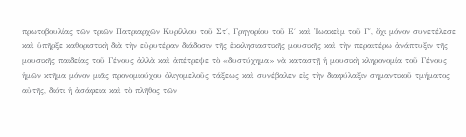πρωτοβουλίας τῶν τριῶν Πατριαρχῶν Κυρίλλου τοῦ Στ΄, Γρηγορίου τοῦ Ε΄ καὶ Ἰωακεὶμ τοῦ Γ΄, ὄχι μόνον συνετέλεσε καὶ ὑπῆρξε καθοριστικὴ διὰ τὴν εὐρυτέραν διάδοσιν τῆς ἐκκλησιαστικῆς μουσικῆς καὶ τὴν περαιτέρω ἀνάπτυξιν τῆς μουσικῆς παιδείας τοῦ Γένους ἀλλὰ καὶ ἀπέτρεψε τὸ «δυστύχημα» νὰ καταστῇ ἡ μουσικὴ κληρονομία τοῦ Γένους ἡμῶν κτῆμα μόνον μιᾶς προνομιούχου ὀλιγομελοῦς τάξεως καὶ συνέβαλεν εἰς τὴν διαφύλαξιν σημαντικοῦ τμήματος αὐτῆς, διότι ἡ ἀσάφεια καὶ τὸ πλῆθος τῶν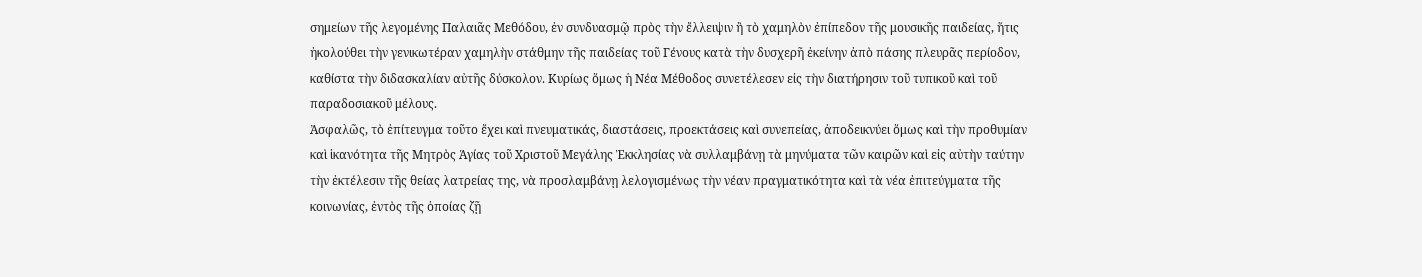σημείων τῆς λεγομένης Παλαιᾶς Μεθόδου, ἐν συνδυασμῷ πρὸς τὴν ἔλλειψιν ἢ τὸ χαμηλὸν ἐπίπεδον τῆς μουσικῆς παιδείας, ἥτις ἠκολούθει τὴν γενικωτέραν χαμηλὴν στάθμην τῆς παιδείας τοῦ Γένους κατὰ τὴν δυσχερῆ ἐκείνην ἀπὸ πάσης πλευρᾶς περίοδον, καθίστα τὴν διδασκαλίαν αὐτῆς δύσκολον. Κυρίως ὅμως ἡ Νέα Μέθοδος συνετέλεσεν εἰς τὴν διατήρησιν τοῦ τυπικοῦ καὶ τοῦ παραδοσιακοῦ μέλους.
Ἀσφαλῶς, τὸ ἐπίτευγμα τοῦτο ἔχει καὶ πνευματικάς, διαστάσεις, προεκτάσεις καὶ συνεπείας, ἀποδεικνύει ὅμως καὶ τὴν προθυμίαν καὶ ἱκανότητα τῆς Μητρὸς Ἁγίας τοῦ Χριστοῦ Μεγάλης Ἐκκλησίας νὰ συλλαμβάνῃ τὰ μηνύματα τῶν καιρῶν καὶ εἰς αὐτὴν ταύτην τὴν ἐκτέλεσιν τῆς θείας λατρείας της, νὰ προσλαμβάνῃ λελογισμένως τὴν νέαν πραγματικότητα καὶ τὰ νέα ἐπιτεύγματα τῆς κοινωνίας, ἐντὸς τῆς ὁποίας ζῇ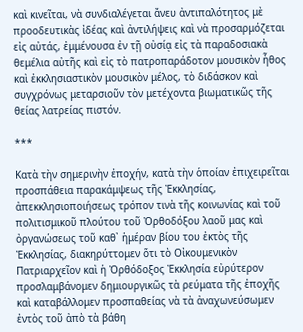καὶ κινεῖται, νὰ συνδιαλέγεται ἄνευ ἀντιπαλότητος μὲ προοδευτικὰς ἰδέας καὶ ἀντιλήψεις καὶ νὰ προσαρμόζεται εἰς αὐτάς, ἐμμένουσα ἐν τῇ οὐσίᾳ εἰς τὰ παραδοσιακὰ θεμέλια αὐτῆς καὶ εἰς τὸ πατροπαράδοτον μουσικὸν ἦθος καὶ ἐκκλησιαστικὸν μουσικὸν μέλος, τὸ διδάσκον καὶ συγχρόνως μεταρσιοῦν τὸν μετέχοντα βιωματικῶς τῆς θείας λατρείας πιστόν.

***

Κατὰ τὴν σημερινὴν ἐποχήν, κατὰ τὴν ὁποίαν ἐπιχειρεῖται προσπάθεια παρακάμψεως τῆς Ἐκκλησίας, ἀπεκκλησιοποιήσεως τρόπον τινὰ τῆς κοινωνίας καὶ τοῦ πολιτισμικοῦ πλούτου τοῦ Ὀρθοδόξου λαοῦ μας καὶ ὀργανώσεως τοῦ καθ᾿ ἡμέραν βίου του ἐκτὸς τῆς Ἐκκλησίας, διακηρύττομεν ὅτι τὸ Οἰκουμενικὸν Πατριαρχεῖον καὶ ἡ Ὀρθόδοξος Ἐκκλησία εὐρύτερον προσλαμβάνομεν δημιουργικῶς τὰ ρεύματα τῆς ἐποχῆς καὶ καταβάλλομεν προσπαθείας νὰ τὰ ἀναχωνεύσωμεν ἐντὸς τοῦ ἀπὸ τὰ βάθη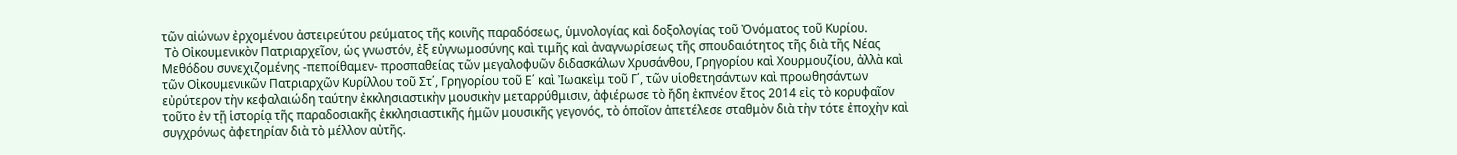τῶν αἰώνων ἐρχομένου ἀστειρεύτου ρεύματος τῆς κοινῆς παραδόσεως, ὑμνολογίας καὶ δοξολογίας τοῦ Ὀνόματος τοῦ Κυρίου.
 Τὸ Οἰκουμενικὸν Πατριαρχεῖον, ὡς γνωστόν, ἐξ εὐγνωμοσύνης καὶ τιμῆς καὶ ἀναγνωρίσεως τῆς σπουδαιότητος τῆς διὰ τῆς Νέας Μεθόδου συνεχιζομένης -πεποίθαμεν- προσπαθείας τῶν μεγαλοφυῶν διδασκάλων Χρυσάνθου, Γρηγορίου καὶ Χουρμουζίου, ἀλλὰ καὶ τῶν Οἰκουμενικῶν Πατριαρχῶν Κυρίλλου τοῦ Στ΄, Γρηγορίου τοῦ Ε΄ καὶ Ἰωακεὶμ τοῦ Γ΄, τῶν υἱοθετησάντων καὶ προωθησάντων εὐρύτερον τὴν κεφαλαιώδη ταύτην ἐκκλησιαστικὴν μουσικὴν μεταρρύθμισιν, ἀφιέρωσε τὸ ἤδη ἐκπνέον ἔτος 2014 εἰς τὸ κορυφαῖον τοῦτο ἐν τῇ ἱστορίᾳ τῆς παραδοσιακῆς ἐκκλησιαστικῆς ἡμῶν μουσικῆς γεγονός, τὸ ὁποῖον ἀπετέλεσε σταθμὸν διὰ τὴν τότε ἐποχὴν καὶ συγχρόνως ἀφετηρίαν διὰ τὸ μέλλον αὐτῆς.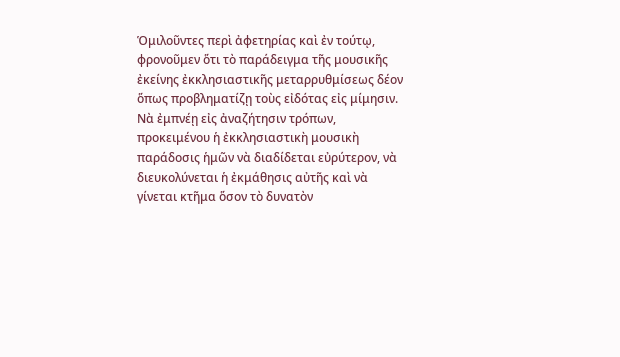Ὁμιλοῦντες περὶ ἀφετηρίας καὶ ἐν τούτῳ, φρονοῦμεν ὅτι τὸ παράδειγμα τῆς μουσικῆς ἐκείνης ἐκκλησιαστικῆς μεταρρυθμίσεως δέον ὅπως προβληματίζῃ τοὺς εἰδότας εἰς μίμησιν. Νὰ ἐμπνέῃ εἰς ἀναζήτησιν τρόπων, προκειμένου ἡ ἐκκλησιαστικὴ μουσικὴ παράδοσις ἡμῶν νὰ διαδίδεται εὐρύτερον, νὰ διευκολύνεται ἡ ἐκμάθησις αὐτῆς καὶ νὰ γίνεται κτῆμα ὅσον τὸ δυνατὸν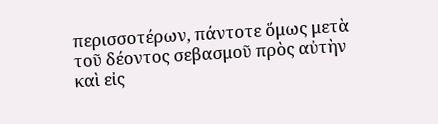περισσοτέρων, πάντοτε ὅμως μετὰ τοῦ δέοντος σεβασμοῦ πρὸς αὐτὴν καὶ εἰς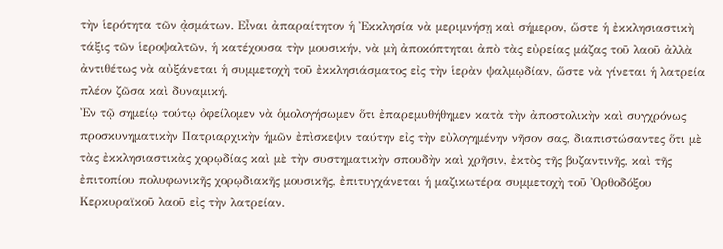τὴν ἱερότητα τῶν ᾀσμάτων. Εἶναι ἀπαραίτητον ἡ Ἐκκλησία νὰ μεριμνήσῃ καὶ σήμερον, ὥστε ἡ ἐκκλησιαστικὴ τάξις τῶν ἱεροψαλτῶν, ἡ κατέχουσα τὴν μουσικήν, νὰ μὴ ἀποκόπτηται ἀπὸ τὰς εὐρείας μάζας τοῦ λαοῦ ἀλλὰ ἀντιθέτως νὰ αὐξάνεται ἡ συμμετοχὴ τοῦ ἐκκλησιάσματος εἰς τὴν ἱερὰν ψαλμῳδίαν, ὥστε νὰ γίνεται ἡ λατρεία πλέον ζῶσα καὶ δυναμική.
Ἐν τῷ σημείῳ τούτῳ ὀφείλομεν νὰ ὁμολογήσωμεν ὅτι ἐπαρεμυθήθημεν κατὰ τὴν ἀποστολικὴν καὶ συγχρόνως προσκυνηματικὴν Πατριαρχικὴν ἡμῶν ἐπὶσκεψιν ταύτην εἰς τὴν εὐλογημένην νῆσον σας, διαπιστώσαντες ὅτι μὲ τὰς ἐκκλησιαστικὰς χορῳδίας καὶ μὲ τὴν συστηματικὴν σπουδὴν καὶ χρῆσιν, ἐκτὸς τῆς βυζαντινῆς, καὶ τῆς ἐπιτοπίου πολυφωνικῆς χορῳδιακῆς μουσικῆς, ἐπιτυγχάνεται ἡ μαζικωτέρα συμμετοχὴ τοῦ Ὀρθοδόξου Κερκυραϊκοῦ λαοῦ εἰς τὴν λατρείαν.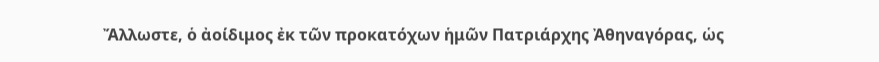Ἄλλωστε, ὁ ἀοίδιμος ἐκ τῶν προκατόχων ἡμῶν Πατριάρχης Ἀθηναγόρας, ὡς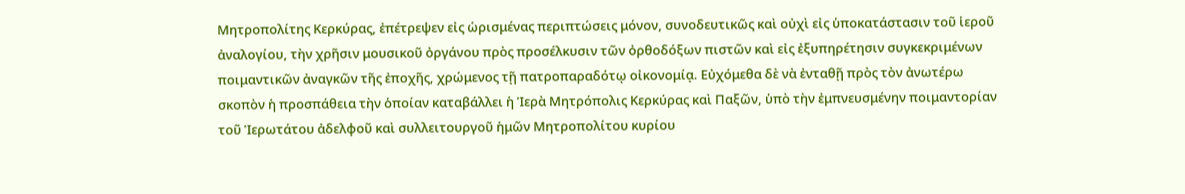Μητροπολίτης Κερκύρας, ἐπέτρεψεν εἰς ὡρισμένας περιπτώσεις μόνον, συνοδευτικῶς καὶ οὐχὶ εἰς ὑποκατάστασιν τοῦ ἱεροῦ ἀναλογίου, τὴν χρῆσιν μουσικοῦ ὀργάνου πρὸς προσέλκυσιν τῶν ὀρθοδόξων πιστῶν καὶ εἰς ἐξυπηρέτησιν συγκεκριμένων ποιμαντικῶν ἀναγκῶν τῆς ἐποχῆς, χρώμενος τῇ πατροπαραδότῳ οἰκονομίᾳ. Εὐχόμεθα δὲ νὰ ἐνταθῇ πρὸς τὸν ἀνωτέρω σκοπὸν ἡ προσπάθεια τὴν ὁποίαν καταβάλλει ἡ Ἱερὰ Μητρόπολις Κερκύρας καὶ Παξῶν, ὑπὸ τὴν ἐμπνευσμένην ποιμαντορίαν τοῦ Ἱερωτάτου ἀδελφοῦ καὶ συλλειτουργοῦ ἡμῶν Μητροπολίτου κυρίου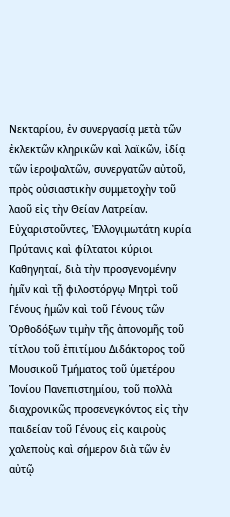Νεκταρίου, ἐν συνεργασίᾳ μετὰ τῶν ἐκλεκτῶν κληρικῶν καὶ λαϊκῶν, ἰδίᾳ τῶν ἱεροψαλτῶν, συνεργατῶν αὐτοῦ, πρὸς οὐσιαστικὴν συμμετοχὴν τοῦ λαοῦ εἰς τὴν Θείαν Λατρείαν.
Εὐχαριστοῦντες, Ἐλλογιμωτάτη κυρία Πρύτανις καὶ φίλτατοι κύριοι Καθηγηταί, διὰ τὴν προσγενομένην ἡμῖν καὶ τῇ φιλοστόργῳ Μητρὶ τοῦ Γένους ἡμῶν καὶ τοῦ Γένους τῶν Ὀρθοδόξων τιμὴν τῆς ἀπονομῆς τοῦ τίτλου τοῦ ἐπιτίμου Διδάκτορος τοῦ Μουσικοῦ Τμήματος τοῦ ὑμετέρου Ἰονίου Πανεπιστημίου, τοῦ πολλὰ διαχρονικῶς προσενεγκόντος εἰς τὴν παιδείαν τοῦ Γένους εἰς καιροὺς χαλεποὺς καὶ σήμερον διὰ τῶν ἐν αὐτῷ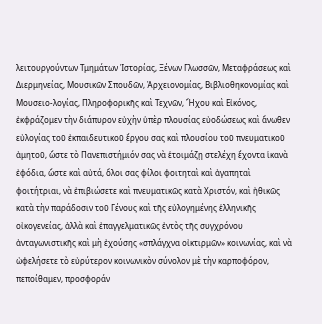λειτουργούντων Τμημάτων Ἱστορίας, Ξένων Γλωσσῶν, Μεταφράσεως καὶ Διερμηνείας, Μουσικῶν Σπουδῶν, Ἀρχειονομίας, Βιβλιοθηκονομίας καὶ Μουσειο-λογίας, Πληροφορικῆς καὶ Τεχνῶν, Ἤχου καὶ Εἰκόνος, ἐκφράζομεν τὴν διάπυρον εὐχὴν ὑπὲρ πλουσίας εὐοδώσεως καὶ ἄνωθεν εὐλογίας τοῦ ἐκπαιδευτικοῦ ἔργου σας καὶ πλουσίου τοῦ πνευματικοῦ ἀμητοῦ, ὥστε τὸ Πανεπιστήμιόν σας νὰ ἑτοιμάζῃ στελέχη ἔχοντα ἱκανὰ ἐφόδια, ὥστε καὶ αὐτά, ὅλοι σας φίλοι φοιτηταὶ καὶ ἀγαπηταὶ φοιτήτριαι, νὰ ἐπιβιώσετε καὶ πνευματικῶς κατὰ Χριστόν, καὶ ἠθικῶς κατὰ τὴν παράδοσιν τοῦ Γένους καὶ τῆς εὐλογημένης ἑλληνικῆς οἰκογενείας, ἀλλὰ καὶ ἐπαγγελματικῶς ἐντὸς τῆς συγχρόνου ἀνταγωνιστικῆς καὶ μὴ ἐχούσης «σπλάγχνα οἰκτιρμῶν» κοινωνίας, καὶ νὰ ὠφελήσετε τὸ εὐρύτερον κοινωνικὸν σύνολον μὲ τὴν καρποφόρον, πεποίθαμεν, προσφοράν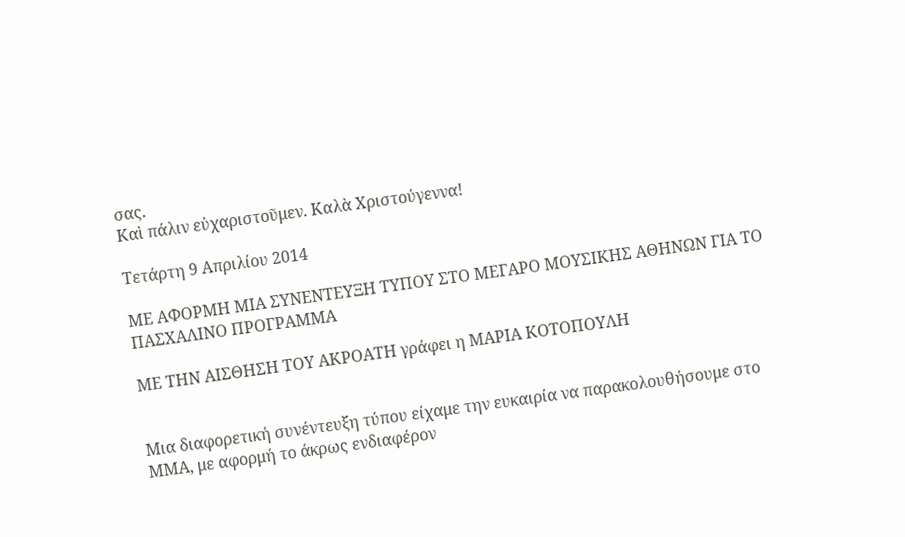σας.
Καὶ πάλιν εὐχαριστοῦμεν. Καλὰ Χριστούγεννα!

Τετάρτη 9 Απριλίου 2014

ΜΕ ΑΦΟΡΜΗ ΜΙΑ ΣΥΝΕΝΤΕΥΞΗ ΤΥΠΟΥ ΣΤΟ ΜΕΓΑΡΟ ΜΟΥΣΙΚΗΣ ΑΘΗΝΩΝ ΓΙΑ ΤΟ ΠΑΣΧΑΛΙΝΟ ΠΡΟΓΡΑΜΜΑ

ΜΕ ΤΗΝ ΑΙΣΘΗΣΗ ΤΟΥ ΑΚΡΟΑΤΗ γράφει η ΜΑΡΙΑ ΚΟΤΟΠΟΥΛΗ


Μια διαφορετική συνέντευξη τύπου είχαμε την ευκαιρία να παρακολουθήσουμε στο ΜΜΑ, με αφορμή το άκρως ενδιαφέρον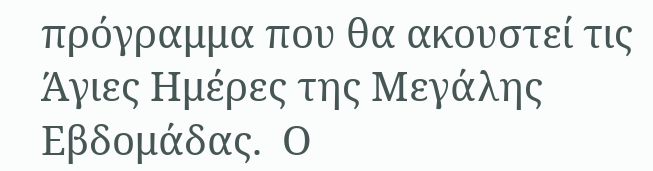πρόγραμμα που θα ακουστεί τις Άγιες Ημέρες της Μεγάλης Εβδομάδας.  Ο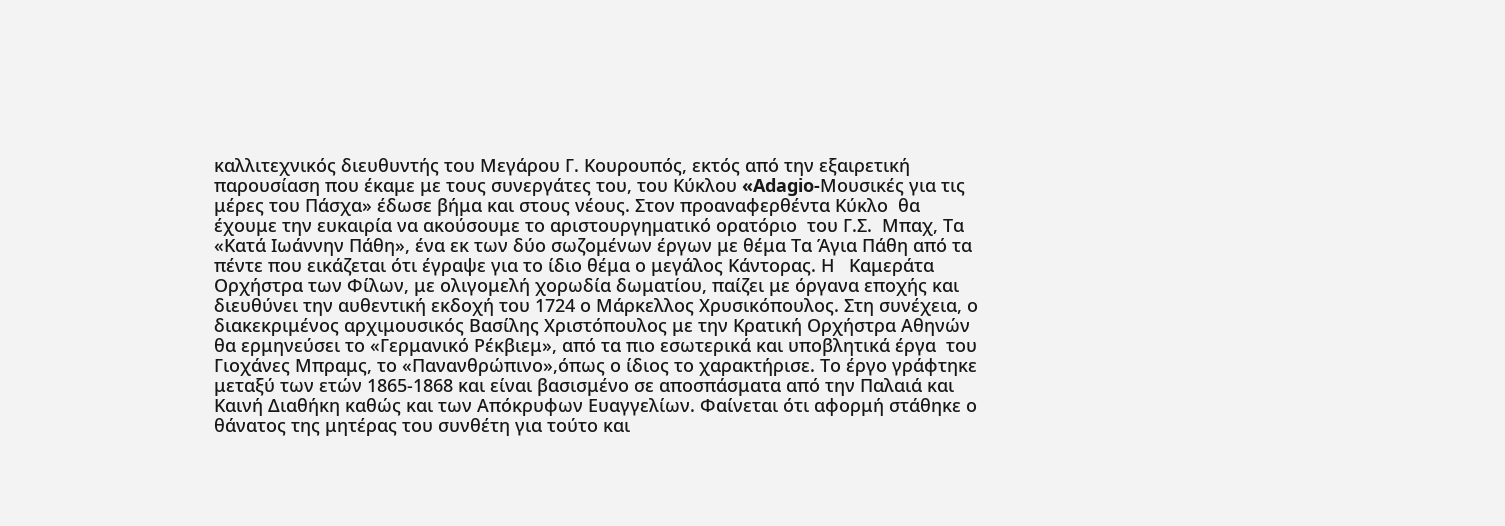καλλιτεχνικός διευθυντής του Μεγάρου Γ. Κουρουπός, εκτός από την εξαιρετική παρουσίαση που έκαμε με τους συνεργάτες του, του Κύκλου «Adagio-Μουσικές για τις μέρες του Πάσχα» έδωσε βήμα και στους νέους. Στον προαναφερθέντα Κύκλο  θα έχουμε την ευκαιρία να ακούσουμε το αριστουργηματικό ορατόριο  του Γ.Σ.  Μπαχ, Τα «Κατά Ιωάννην Πάθη», ένα εκ των δύο σωζομένων έργων με θέμα Τα Άγια Πάθη από τα πέντε που εικάζεται ότι έγραψε για το ίδιο θέμα ο μεγάλος Κάντορας. Η   Καμεράτα Ορχήστρα των Φίλων, με ολιγομελή χορωδία δωματίου, παίζει με όργανα εποχής και διευθύνει την αυθεντική εκδοχή του 1724 ο Μάρκελλος Χρυσικόπουλος. Στη συνέχεια, ο διακεκριμένος αρχιμουσικός Βασίλης Χριστόπουλος με την Κρατική Ορχήστρα Αθηνών θα ερμηνεύσει το «Γερμανικό Ρέκβιεμ», από τα πιο εσωτερικά και υποβλητικά έργα  του Γιοχάνες Μπραμς, το «Πανανθρώπινο»,όπως ο ίδιος το χαρακτήρισε. Το έργο γράφτηκε μεταξύ των ετών 1865-1868 και είναι βασισμένο σε αποσπάσματα από την Παλαιά και Καινή Διαθήκη καθώς και των Απόκρυφων Ευαγγελίων. Φαίνεται ότι αφορμή στάθηκε ο θάνατος της μητέρας του συνθέτη για τούτο και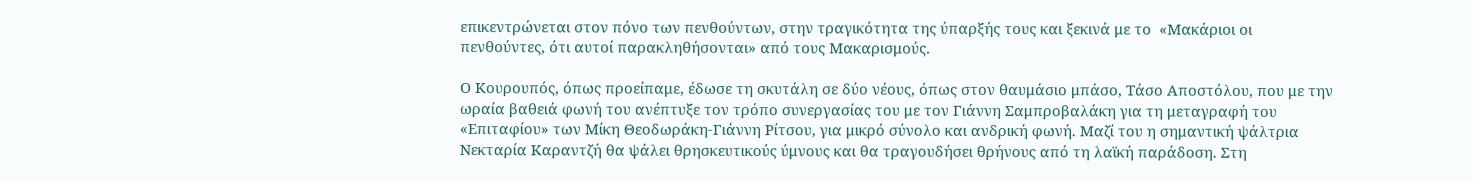επικεντρώνεται στον πόνο των πενθούντων, στην τραγικότητα της ύπαρξής τους και ξεκινά με το  «Μακάριοι οι πενθούντες, ότι αυτοί παρακληθήσονται» από τους Μακαρισμούς.

Ο Κουρουπός, όπως προείπαμε, έδωσε τη σκυτάλη σε δύο νέους, όπως στον θαυμάσιο μπάσο, Τάσο Αποστόλου, που με την ωραία βαθειά φωνή του ανέπτυξε τον τρόπο συνεργασίας του με τον Γιάννη Σαμπροβαλάκη για τη μεταγραφή του «Επιταφίου» των Μίκη Θεοδωράκη-Γιάννη Ρίτσου, για μικρό σύνολο και ανδρική φωνή. Μαζί του η σημαντική ψάλτρια Νεκταρία Καραντζή θα ψάλει θρησκευτικούς ύμνους και θα τραγουδήσει θρήνους από τη λαϊκή παράδοση. Στη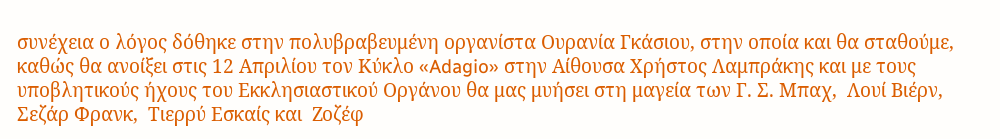συνέχεια ο λόγος δόθηκε στην πολυβραβευμένη οργανίστα Ουρανία Γκάσιου, στην οποία και θα σταθούμε, καθώς θα ανοίξει στις 12 Απριλίου τον Κύκλο «Adagio» στην Αίθουσα Χρήστος Λαμπράκης και με τους υποβλητικούς ήχους του Εκκλησιαστικού Οργάνου θα μας μυήσει στη μαγεία των Γ. Σ. Μπαχ,  Λουί Βιέρν,  Σεζάρ Φρανκ,  Τιερρύ Εσκαίς και  Ζοζέφ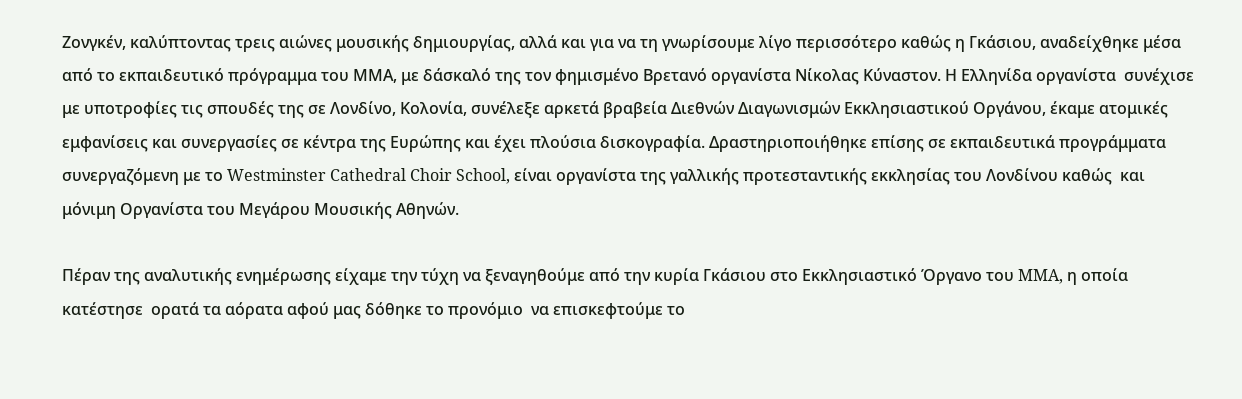Ζονγκέν, καλύπτοντας τρεις αιώνες μουσικής δημιουργίας, αλλά και για να τη γνωρίσουμε λίγο περισσότερο καθώς η Γκάσιου, αναδείχθηκε μέσα από το εκπαιδευτικό πρόγραμμα του ΜΜΑ, με δάσκαλό της τον φημισμένο Βρετανό οργανίστα Νίκολας Κύναστον. Η Ελληνίδα οργανίστα  συνέχισε με υποτροφίες τις σπουδές της σε Λονδίνο, Κολονία, συνέλεξε αρκετά βραβεία Διεθνών Διαγωνισμών Εκκλησιαστικού Οργάνου, έκαμε ατομικές εμφανίσεις και συνεργασίες σε κέντρα της Ευρώπης και έχει πλούσια δισκογραφία. Δραστηριοποιήθηκε επίσης σε εκπαιδευτικά προγράμματα συνεργαζόμενη με το Westminster Cathedral Choir School, είναι οργανίστα της γαλλικής προτεσταντικής εκκλησίας του Λονδίνου καθώς  και μόνιμη Οργανίστα του Μεγάρου Μουσικής Αθηνών.

Πέραν της αναλυτικής ενημέρωσης είχαμε την τύχη να ξεναγηθούμε από την κυρία Γκάσιου στο Εκκλησιαστικό Όργανο του MMA, η οποία κατέστησε  ορατά τα αόρατα αφού μας δόθηκε το προνόμιο  να επισκεφτούμε το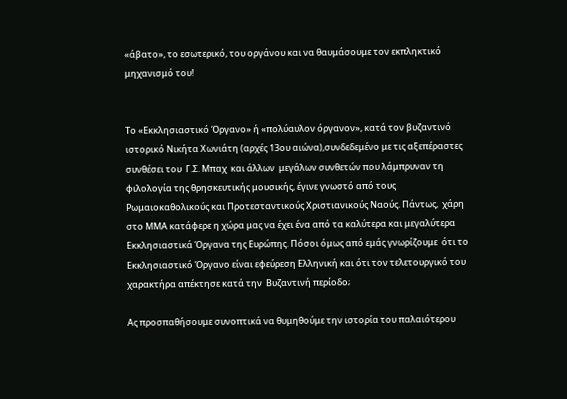«άβατο», το εσωτερικό, του οργάνου και να θαυμάσουμε τον εκπληκτικό μηχανισμό του!


Το «Εκκλησιαστικό Όργανο» ή «πολύαυλον όργανον», κατά τον βυζαντινό ιστορικό Νικήτα Χωνιάτη (αρχές 13ου αιώνα),συνδεδεμένο με τις αξεπέραστες συνθέσει του  Γ.Σ. Μπαχ  και άλλων  μεγάλων συνθετών που λάμπρυναν τη φιλολογία της θρησκευτικής μουσικής, έγινε γνωστό από τους Ρωμαιοκαθολικούς και Προτεσταντικούς Χριστιανικούς Ναούς. Πάντως,  χάρη  στο ΜΜΑ κατάφερε η χώρα μας να έχει ένα από τα καλύτερα και μεγαλύτερα Εκκλησιαστικά Όργανα της Ευρώπης. Πόσοι όμως από εμάς γνωρίζουμε  ότι το Εκκλησιαστικό Όργανο είναι εφεύρεση Ελληνική και ότι τον τελετουργικό του χαρακτήρα απέκτησε κατά την  Βυζαντινή περίοδο;

Ας προσπαθήσουμε συνοπτικά να θυμηθούμε την ιστορία του παλαιότερου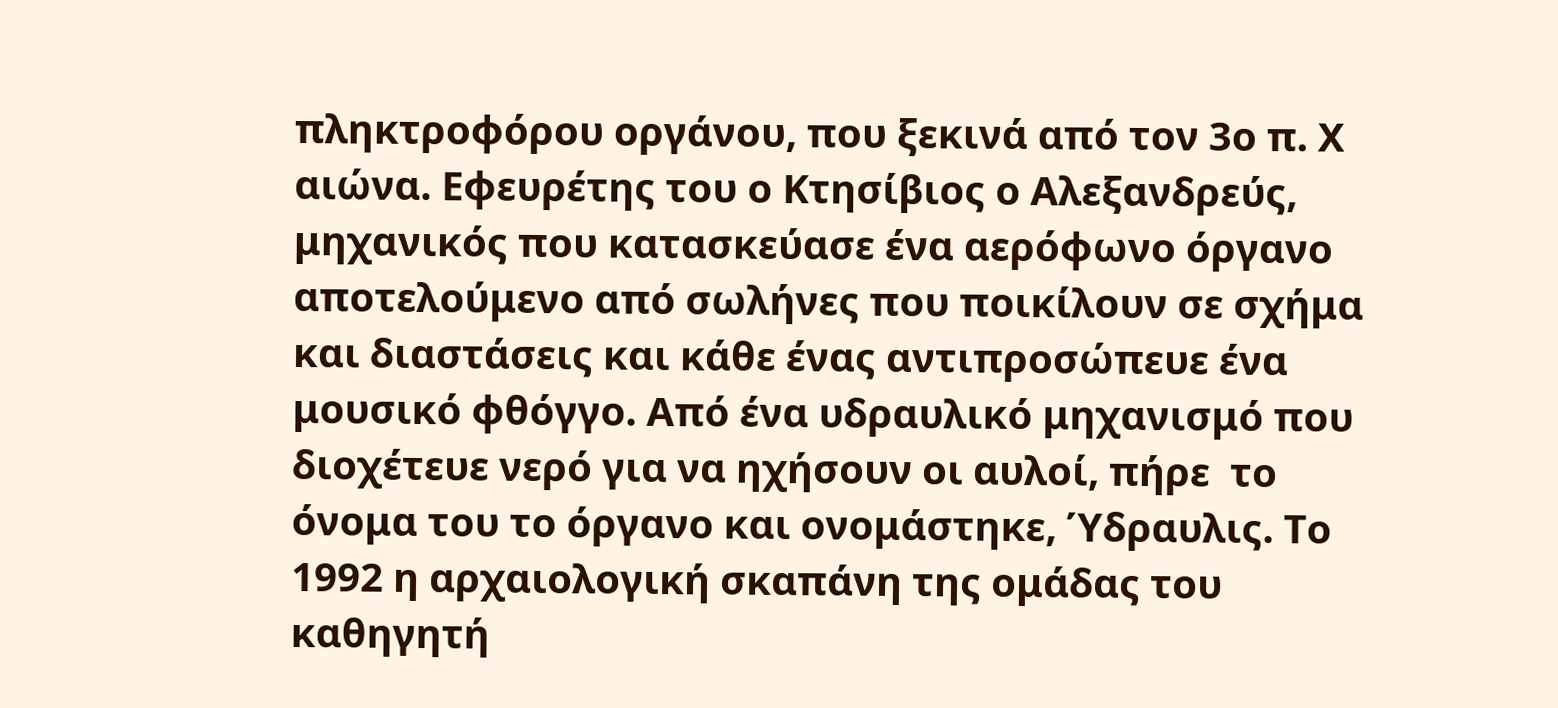πληκτροφόρου οργάνου, που ξεκινά από τον 3ο π. Χ αιώνα. Εφευρέτης του ο Κτησίβιος ο Αλεξανδρεύς, μηχανικός που κατασκεύασε ένα αερόφωνο όργανο αποτελούμενο από σωλήνες που ποικίλουν σε σχήμα και διαστάσεις και κάθε ένας αντιπροσώπευε ένα μουσικό φθόγγο. Από ένα υδραυλικό μηχανισμό που  διοχέτευε νερό για να ηχήσουν οι αυλοί, πήρε  το όνομα του το όργανο και ονομάστηκε, Ύδραυλις. Το 1992 η αρχαιολογική σκαπάνη της ομάδας του καθηγητή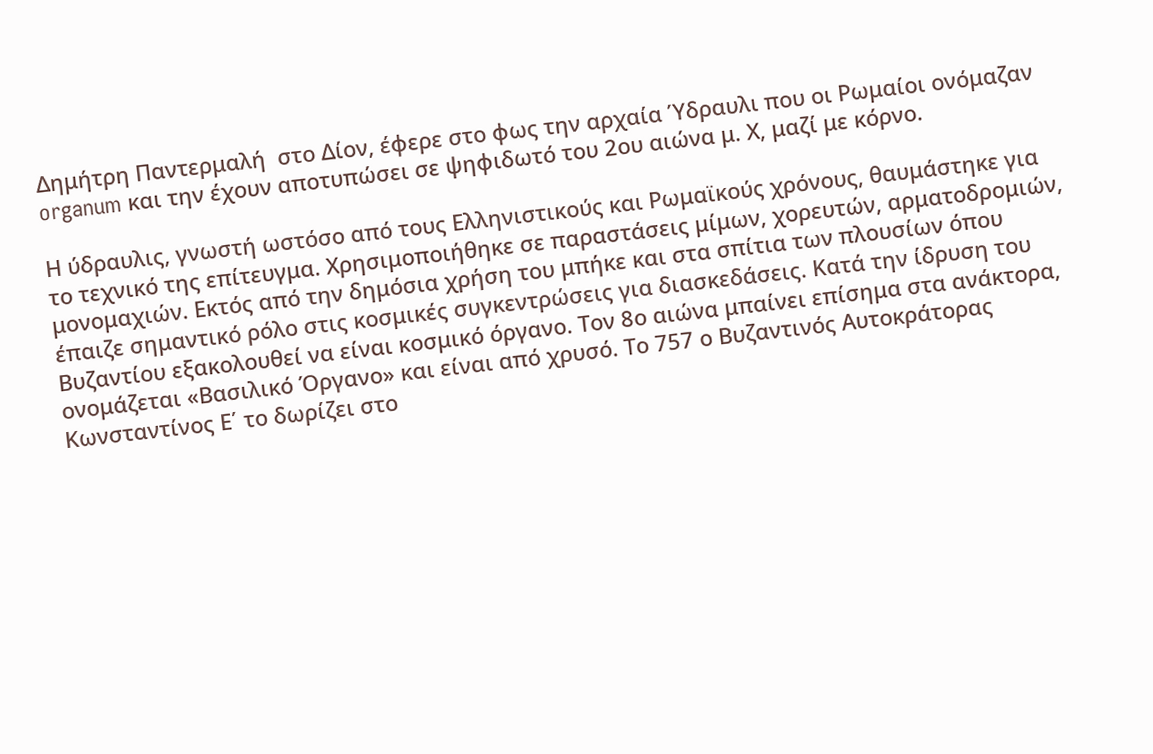Δημήτρη Παντερμαλή  στο Δίον, έφερε στο φως την αρχαία Ύδραυλι που οι Ρωμαίοι ονόμαζαν organum και την έχουν αποτυπώσει σε ψηφιδωτό του 2ου αιώνα μ. Χ, μαζί με κόρνο.

Η ύδραυλις, γνωστή ωστόσο από τους Ελληνιστικούς και Ρωμαϊκούς χρόνους, θαυμάστηκε για το τεχνικό της επίτευγμα. Χρησιμοποιήθηκε σε παραστάσεις μίμων, χορευτών, αρματοδρομιών, μονομαχιών. Εκτός από την δημόσια χρήση του μπήκε και στα σπίτια των πλουσίων όπου έπαιζε σημαντικό ρόλο στις κοσμικές συγκεντρώσεις για διασκεδάσεις. Κατά την ίδρυση του Βυζαντίου εξακολουθεί να είναι κοσμικό όργανο. Τον 8ο αιώνα μπαίνει επίσημα στα ανάκτορα, ονομάζεται «Βασιλικό Όργανο» και είναι από χρυσό. Το 757 ο Βυζαντινός Αυτοκράτορας Κωνσταντίνος Ε΄ το δωρίζει στο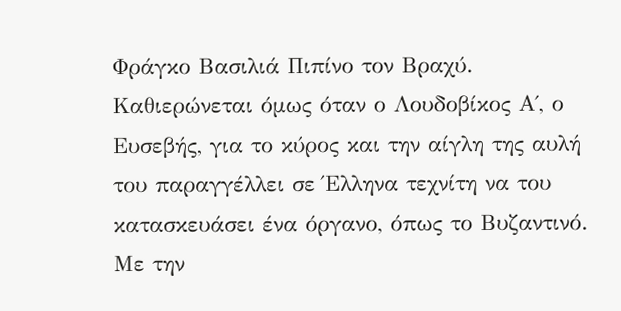Φράγκο Βασιλιά Πιπίνο τον Βραχύ. Καθιερώνεται όμως όταν ο Λουδοβίκος Α΄, ο Ευσεβής, για το κύρος και την αίγλη της αυλή  του παραγγέλλει σε Έλληνα τεχνίτη να του κατασκευάσει ένα όργανο, όπως το Βυζαντινό. Με την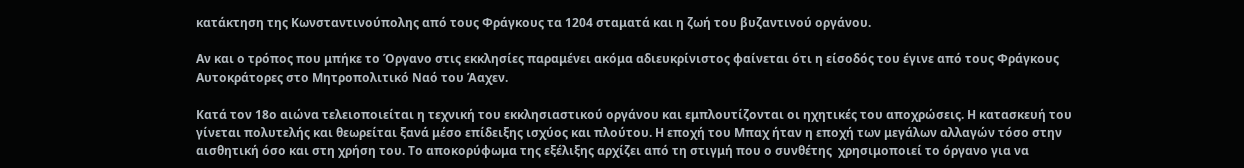κατάκτηση της Κωνσταντινούπολης από τους Φράγκους τα 1204 σταματά και η ζωή του βυζαντινού οργάνου.

Αν και ο τρόπος που μπήκε το Όργανο στις εκκλησίες παραμένει ακόμα αδιευκρίνιστος φαίνεται ότι η είσοδός του έγινε από τους Φράγκους Αυτοκράτορες στο Μητροπολιτικό Ναό του Άαχεν.

Κατά τον 18ο αιώνα τελειοποιείται η τεχνική του εκκλησιαστικού οργάνου και εμπλουτίζονται οι ηχητικές του αποχρώσεις. Η κατασκευή του γίνεται πολυτελής και θεωρείται ξανά μέσο επίδειξης ισχύος και πλούτου. Η εποχή του Μπαχ ήταν η εποχή των μεγάλων αλλαγών τόσο στην αισθητική όσο και στη χρήση του. Το αποκορύφωμα της εξέλιξης αρχίζει από τη στιγμή που ο συνθέτης  χρησιμοποιεί το όργανο για να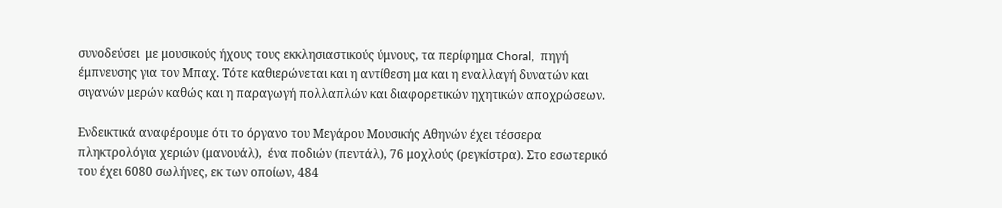συνοδεύσει  με μουσικούς ήχους τους εκκλησιαστικούς ύμνους, τα περίφημα Choral,  πηγή έμπνευσης για τον Μπαχ. Τότε καθιερώνεται και η αντίθεση μα και η εναλλαγή δυνατών και σιγανών μερών καθώς και η παραγωγή πολλαπλών και διαφορετικών ηχητικών αποχρώσεων.

Ενδεικτικά αναφέρουμε ότι το όργανο του Μεγάρου Μουσικής Αθηνών έχει τέσσερα πληκτρολόγια χεριών (μανουάλ),  ένα ποδιών (πεντάλ), 76 μοχλούς (ρεγκίστρα). Στο εσωτερικό του έχει 6080 σωλήνες, εκ των οποίων, 484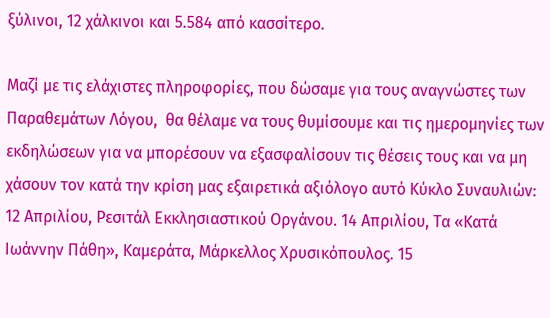ξύλινοι, 12 χάλκινοι και 5.584 από κασσίτερο.

Μαζί με τις ελάχιστες πληροφορίες, που δώσαμε για τους αναγνώστες των Παραθεμάτων Λόγου,  θα θέλαμε να τους θυμίσουμε και τις ημερομηνίες των εκδηλώσεων για να μπορέσουν να εξασφαλίσουν τις θέσεις τους και να μη χάσουν τον κατά την κρίση μας εξαιρετικά αξιόλογο αυτό Κύκλο Συναυλιών: 12 Απριλίου, Ρεσιτάλ Εκκλησιαστικού Οργάνου. 14 Απριλίου, Τα «Κατά Ιωάννην Πάθη», Καμεράτα, Μάρκελλος Χρυσικόπουλος. 15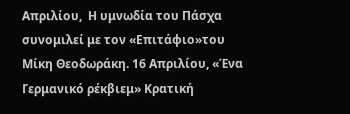Απριλίου,  Η υμνωδία του Πάσχα συνομιλεί με τον «Επιτάφιο»του Μίκη Θεοδωράκη. 16 Απριλίου, «Ένα Γερμανικό ρέκβιεμ» Κρατική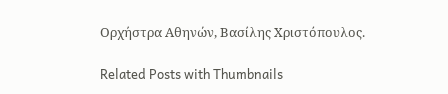Ορχήστρα Αθηνών, Βασίλης Χριστόπουλος.

Related Posts with Thumbnails